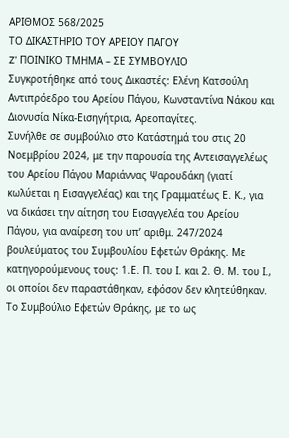ΑΡΙΘΜΟΣ 568/2025
ΤΟ ΔΙΚΑΣΤΗΡΙΟ ΤΟΥ ΑΡΕΙΟΥ ΠΑΓΟΥ
Z’ ΠΟΙΝΙΚΟ ΤΜΗΜΑ – ΣΕ ΣΥΜΒΟΥΛΙΟ
Συγκροτήθηκε από τους Δικαστές: Ελένη Κατσούλη Αντιπρόεδρο του Αρείου Πάγου, Κωνσταντίνα Νάκου και Διονυσία Νίκα-Εισηγήτρια, Αρεοπαγίτες.
Συνήλθε σε συμβούλιο στο Κατάστημά του στις 20 Νοεμβρίου 2024, με την παρουσία της Αντεισαγγελέως του Αρείου Πάγου Μαριάννας Ψαρουδάκη (γιατί κωλύεται η Εισαγγελέας) και της Γραμματέως Ε. Κ., για να δικάσει την αίτηση του Εισαγγελέα του Αρείου Πάγου, για αναίρεση του υπ’ αριθμ. 247/2024 βουλεύματος του Συμβουλίου Εφετών Θράκης. Με κατηγορούμενους τους: 1.Ε. Π. του Ι. και 2. Θ. Μ. του Ι., οι οποίοι δεν παραστάθηκαν, εφόσον δεν κλητεύθηκαν.
Το Συμβούλιο Εφετών Θράκης, με το ως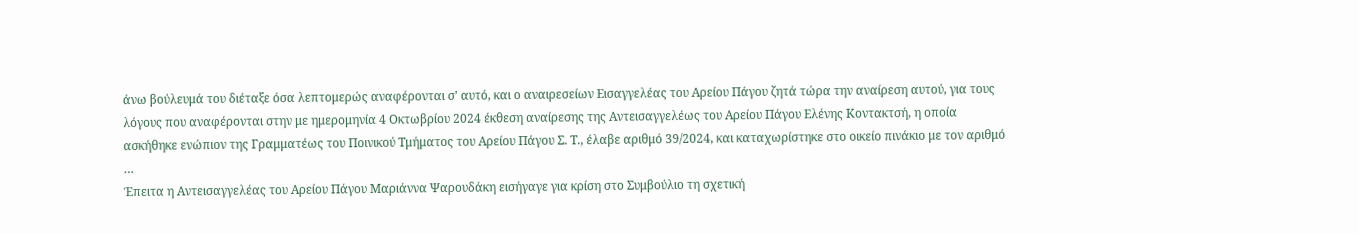άνω βούλευμά του διέταξε όσα λεπτομερώς αναφέρονται σ’ αυτό, και ο αναιρεσείων Εισαγγελέας του Αρείου Πάγου ζητά τώρα την αναίρεση αυτού, για τους λόγους που αναφέρονται στην με ημερομηνία 4 Οκτωβρίου 2024 έκθεση αναίρεσης της Αντεισαγγελέως του Αρείου Πάγου Ελένης Κοντακτσή, η οποία ασκήθηκε ενώπιον της Γραμματέως του Ποινικού Τμήματος του Αρείου Πάγου Σ. Τ., έλαβε αριθμό 39/2024, και καταχωρίστηκε στο οικείο πινάκιο με τον αριθμό …
Έπειτα η Αντεισαγγελέας του Αρείου Πάγου Μαριάννα Ψαρουδάκη εισήγαγε για κρίση στο Συμβούλιο τη σχετική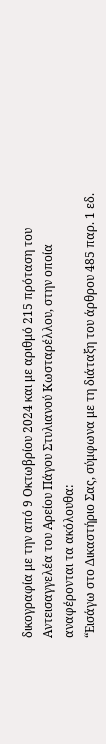δικογραφία με την από 9 Οκτωβρίου 2024 και με αριθμό 215 πρόταση του Αντεισαγγελέα του Αρείου Πάγου Στυλιανού Κωσταρέλλου, στην οποία αναφέρονται τα ακόλουθα:
“Εισάγω στο Δικαστήριο Σας, σύμφωνα με τη διάταξη του άρθρου 485 παρ. 1 εδ.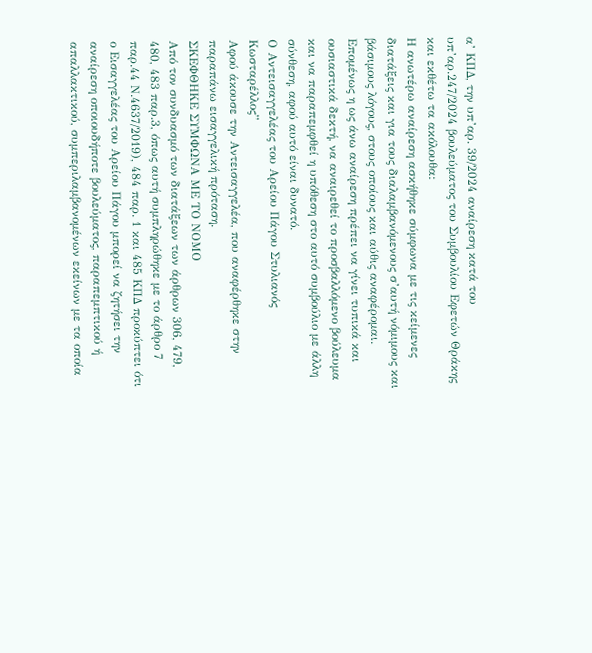α’ ΚΠΔ, την υπ’αρ. 39/2024 αναίρεση κατά του υπ’αρ.247/2024 βουλεύματος του Συμβουλίου Εφετών Θράκης και εκθέτω τα ακόλουθα:
Η ανωτέρω αναίρεση ασκήθηκε σύμφωνα με τις κείμενες διατάξεις και για τους διαλαμβανόμενους σ’αυτή νόμιμους και βάσιμους λόγους, στους οποίους και αύθις αναφέρομαι. Επομένως η ως άνω αναίρεση πρέπει να γίνει τυπικά και ουσιαστικά δεκτή, να αναιρεθεί το προσβαλλόμενο βούλευμα και να παραπεμφθεί η υπόθεση στο αυτό συμβούλιο με άλλη σύνθεση, αφού αυτό είναι δυνατό.
Ο Αντεισαγγελέας του Αρείου Πάγου Στυλιανός Κωσταρέλλος”
Αφού άκουσε την Αντεισαγγελέα, που αναφέρθηκε στην παραπάνω εισαγγελική πρόταση.
ΣΚΕΦΘΗΚΕ ΣΥΜΦΩΝΑ ΜΕ ΤΟ ΝΟΜΟ
Από τον συνδυασμό των διατάξεων των άρθρων 306, 479, 480, 483 παρ.3, όπως αυτή συμπληρώθηκε με το άρθρο 7 παρ.44 Ν.4637/2019), 484 παρ. 1 και 485 ΚΠΔ προκύπτει ότι ο Εισαγγελέας του Αρείου Πάγου μπορεί να ζητήσει την αναίρεση οποιουδήποτε βουλεύματος, παραπεμπτικού ή απαλλακτικού, συμπεριλαμβανομένων εκείνων με τα οποία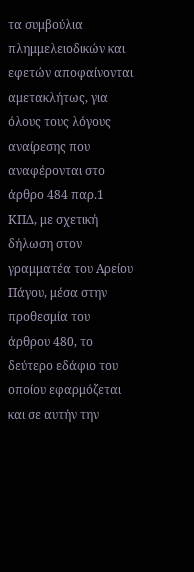τα συμβούλια πλημμελειοδικών και εφετών αποφαίνονται αμετακλήτως, για όλους τους λόγους αναίρεσης που αναφέρονται στο άρθρο 484 παρ.1 ΚΠΔ, με σχετική δήλωση στον γραμματέα του Αρείου Πάγου, μέσα στην προθεσμία του άρθρου 480, το δεύτερο εδάφιο του οποίου εφαρμόζεται και σε αυτήν την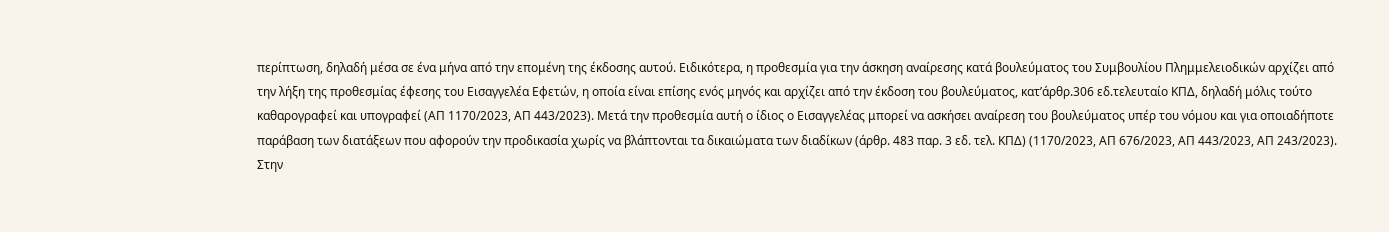περίπτωση, δηλαδή μέσα σε ένα μήνα από την επομένη της έκδοσης αυτού. Ειδικότερα, η προθεσμία για την άσκηση αναίρεσης κατά βουλεύματος του Συμβουλίου Πλημμελειοδικών αρχίζει από την λήξη της προθεσμίας έφεσης του Εισαγγελέα Εφετών, η οποία είναι επίσης ενός μηνός και αρχίζει από την έκδοση του βουλεύματος, κατ’άρθρ.306 εδ.τελευταίο ΚΠΔ, δηλαδή μόλις τούτο καθαρογραφεί και υπογραφεί (ΑΠ 1170/2023, ΑΠ 443/2023). Μετά την προθεσμία αυτή ο ίδιος ο Εισαγγελέας μπορεί να ασκήσει αναίρεση του βουλεύματος υπέρ του νόμου και για οποιαδήποτε παράβαση των διατάξεων που αφορούν την προδικασία χωρίς να βλάπτονται τα δικαιώματα των διαδίκων (άρθρ. 483 παρ. 3 εδ. τελ. ΚΠΔ) (1170/2023, ΑΠ 676/2023, ΑΠ 443/2023, ΑΠ 243/2023).
Στην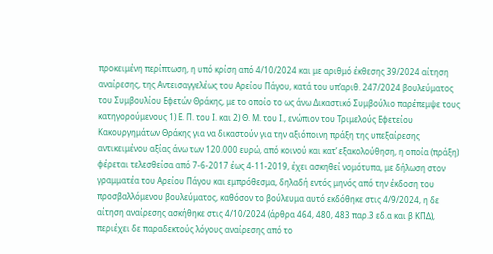προκειμένη περίπτωση, η υπό κρίση από 4/10/2024 και με αριθμό έκθεσης 39/2024 αίτηση αναίρεσης, της Αντεισαγγελέως του Αρείου Πάγου, κατά του υπ’αριθ. 247/2024 βουλεύματος του Συμβουλίου Εφετών Θράκης, με το οποίο το ως άνω Δικαστικό Συμβούλιο παρέπεμψε τους κατηγορούμενους 1) Ε. Π. του Ι. και 2) Θ. Μ. του Ι., ενώπιον του Τριμελούς Εφετείου Κακουργημάτων Θράκης για να δικαστούν για την αξιόποινη πράξη της υπεξαίρεσης αντικειμένου αξίας άνω των 120.000 ευρώ, από κοινού και κατ’ εξακολούθηση, η οποία (πράξη) φέρεται τελεσθείσα από 7-6-2017 έως 4-11-2019, έχει ασκηθεί νομότυπα, με δήλωση στον γραμματέα του Αρείου Πάγου και εμπρόθεσμα, δηλαδή εντός μηνός από την έκδοση του προσβαλλόμενου βουλεύματος, καθόσον το βούλευμα αυτό εκδόθηκε στις 4/9/2024, η δε αίτηση αναίρεσης ασκήθηκε στις 4/10/2024 (άρθρα 464, 480, 483 παρ.3 εδ.α και β ΚΠΔ), περιέχει δε παραδεκτούς λόγους αναίρεσης από το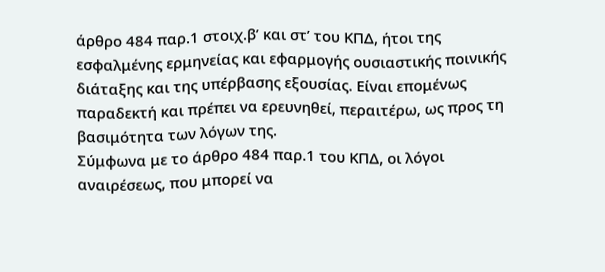άρθρο 484 παρ.1 στοιχ.β’ και στ’ του ΚΠΔ, ήτοι της εσφαλμένης ερμηνείας και εφαρμογής ουσιαστικής ποινικής διάταξης και της υπέρβασης εξουσίας. Eίναι επομένως παραδεκτή και πρέπει να ερευνηθεί, περαιτέρω, ως προς τη βασιμότητα των λόγων της.
Σύμφωνα με το άρθρο 484 παρ.1 του ΚΠΔ, οι λόγοι αναιρέσεως, που μπορεί να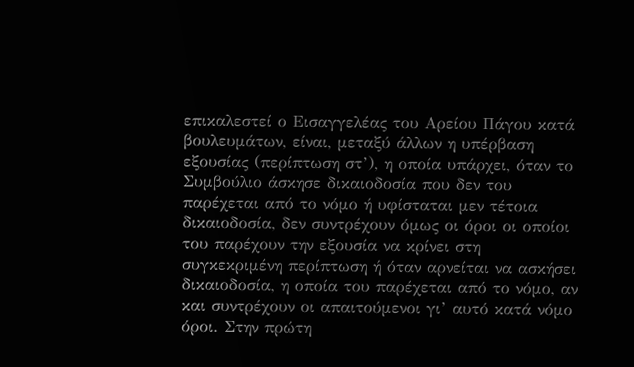επικαλεστεί ο Εισαγγελέας του Αρείου Πάγου κατά βουλευμάτων, είναι, μεταξύ άλλων η υπέρβαση εξουσίας (περίπτωση στ’), η οποία υπάρχει, όταν το Συμβούλιο άσκησε δικαιοδοσία που δεν του παρέχεται από το νόμο ή υφίσταται μεν τέτοια δικαιοδοσία, δεν συντρέχουν όμως οι όροι οι οποίοι του παρέχουν την εξουσία να κρίνει στη συγκεκριμένη περίπτωση ή όταν αρνείται να ασκήσει δικαιοδοσία, η οποία του παρέχεται από το νόμο, αν και συντρέχουν οι απαιτούμενοι γι’ αυτό κατά νόμο όροι. Στην πρώτη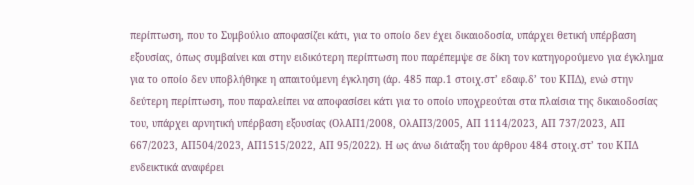περίπτωση, που το Συμβούλιο αποφασίζει κάτι, για το οποίο δεν έχει δικαιοδοσία, υπάρχει θετική υπέρβαση εξουσίας, όπως συμβαίνει και στην ειδικότερη περίπτωση που παρέπεμψε σε δίκη τον κατηγορούμενο για έγκλημα για το οποίο δεν υποβλήθηκε η απαιτούμενη έγκληση (άρ. 485 παρ.1 στοιχ.στ’ εδαφ.δ’ του ΚΠΔ), ενώ στην δεύτερη περίπτωση, που παραλείπει να αποφασίσει κάτι για το οποίο υποχρεούται στα πλαίσια της δικαιοδοσίας του, υπάρχει αρνητική υπέρβαση εξουσίας (ΟλΑΠ1/2008, ΟλΑΠ3/2005, ΑΠ 1114/2023, ΑΠ 737/2023, ΑΠ 667/2023, ΑΠ504/2023, ΑΠ1515/2022, ΑΠ 95/2022). Η ως άνω διάταξη του άρθρου 484 στοιχ.στ’ του ΚΠΔ ενδεικτικά αναφέρει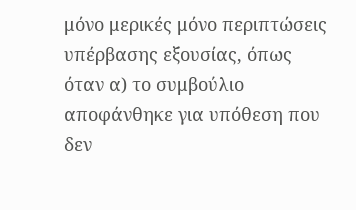μόνο μερικές μόνο περιπτώσεις υπέρβασης εξουσίας, όπως όταν α) το συμβούλιο αποφάνθηκε για υπόθεση που δεν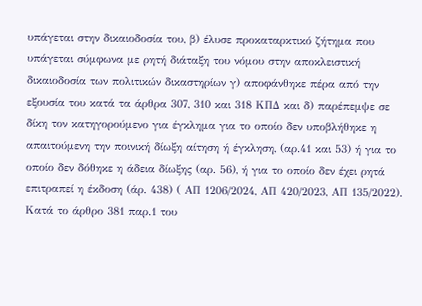υπάγεται στην δικαιοδοσία του, β) έλυσε προκαταρκτικό ζήτημα που υπάγεται σύμφωνα με ρητή διάταξη του νόμου στην αποκλειστική δικαιοδοσία των πολιτικών δικαστηρίων γ) αποφάνθηκε πέρα από την εξουσία του κατά τα άρθρα 307, 310 και 318 ΚΠΔ και δ) παρέπεμψε σε δίκη τον κατηγορούμενο για έγκλημα για το οποίο δεν υποβλήθηκε η απαιτούμενη την ποινική δίωξη αίτηση ή έγκληση, (αρ.41 και 53) ή για το οποίο δεν δόθηκε η άδεια δίωξης (αρ. 56), ή για το οποίο δεν έχει ρητά επιτραπεί η έκδοση (άρ. 438) ( ΑΠ 1206/2024, ΑΠ 420/2023, ΑΠ 135/2022). Κατά το άρθρο 381 παρ.1 του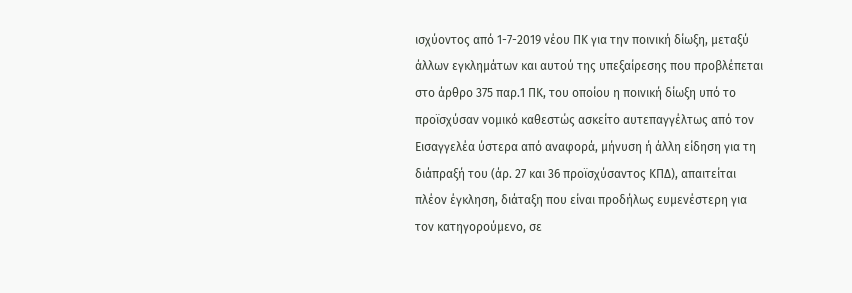ισχύοντος από 1-7-2019 νέου ΠΚ για την ποινική δίωξη, μεταξύ άλλων εγκλημάτων και αυτού της υπεξαίρεσης που προβλέπεται στο άρθρο 375 παρ.1 ΠΚ, του οποίου η ποινική δίωξη υπό το προϊσχύσαν νομικό καθεστώς ασκείτο αυτεπαγγέλτως από τον Εισαγγελέα ύστερα από αναφορά, μήνυση ή άλλη είδηση για τη διάπραξή του (άρ. 27 και 36 προϊσχύσαντος ΚΠΔ), απαιτείται πλέον έγκληση, διάταξη που είναι προδήλως ευμενέστερη για τον κατηγορούμενο, σε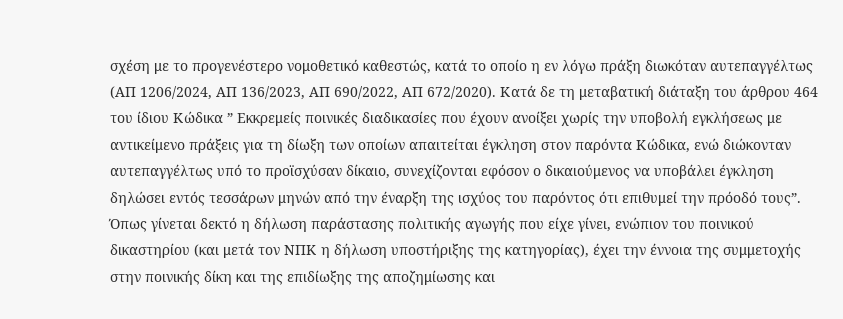σχέση με το προγενέστερο νομοθετικό καθεστώς, κατά το οποίο η εν λόγω πράξη διωκόταν αυτεπαγγέλτως (ΑΠ 1206/2024, ΑΠ 136/2023, ΑΠ 690/2022, ΑΠ 672/2020). Κατά δε τη μεταβατική διάταξη του άρθρου 464 του ίδιου Κώδικα ” Εκκρεμείς ποινικές διαδικασίες που έχουν ανοίξει χωρίς την υποβολή εγκλήσεως με αντικείμενο πράξεις για τη δίωξη των οποίων απαιτείται έγκληση στον παρόντα Κώδικα, ενώ διώκονταν αυτεπαγγέλτως υπό το προϊσχύσαν δίκαιο, συνεχίζονται εφόσον ο δικαιούμενος να υποβάλει έγκληση δηλώσει εντός τεσσάρων μηνών από την έναρξη της ισχύος του παρόντος ότι επιθυμεί την πρόοδό τους”. Όπως γίνεται δεκτό η δήλωση παράστασης πολιτικής αγωγής που είχε γίνει, ενώπιον του ποινικού δικαστηρίου (και μετά τον ΝΠΚ η δήλωση υποστήριξης της κατηγορίας), έχει την έννοια της συμμετοχής στην ποινικής δίκη και της επιδίωξης της αποζημίωσης και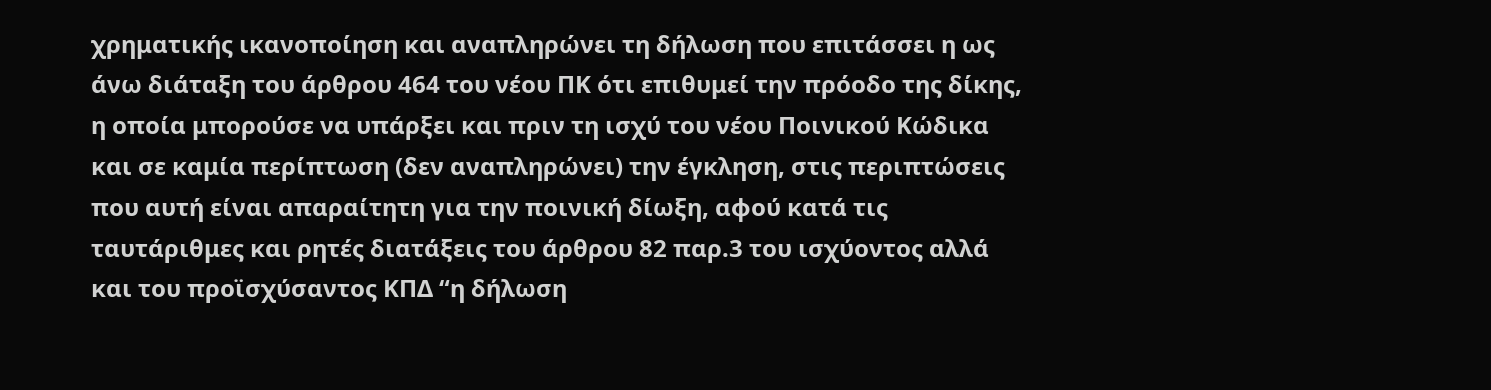χρηματικής ικανοποίηση και αναπληρώνει τη δήλωση που επιτάσσει η ως άνω διάταξη του άρθρου 464 του νέου ΠΚ ότι επιθυμεί την πρόοδο της δίκης, η οποία μπορούσε να υπάρξει και πριν τη ισχύ του νέου Ποινικού Κώδικα και σε καμία περίπτωση (δεν αναπληρώνει) την έγκληση, στις περιπτώσεις που αυτή είναι απαραίτητη για την ποινική δίωξη, αφού κατά τις ταυτάριθμες και ρητές διατάξεις του άρθρου 82 παρ.3 του ισχύοντος αλλά και του προϊσχύσαντος ΚΠΔ “η δήλωση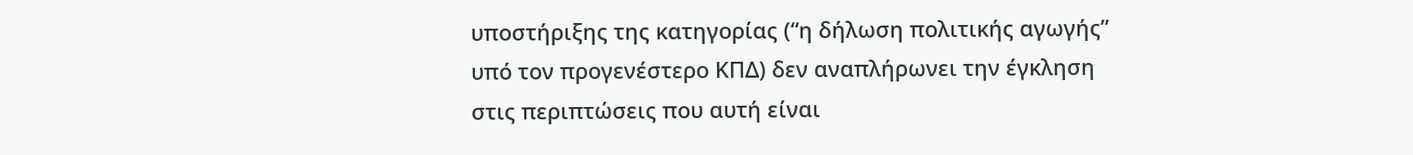υποστήριξης της κατηγορίας (“η δήλωση πολιτικής αγωγής” υπό τον προγενέστερο ΚΠΔ) δεν αναπλήρωνει την έγκληση στις περιπτώσεις που αυτή είναι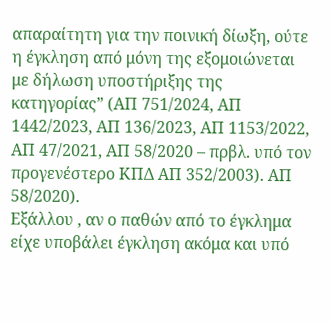απαραίτητη για την ποινική δίωξη, ούτε η έγκληση από μόνη της εξομοιώνεται με δήλωση υποστήριξης της κατηγορίας” (ΑΠ 751/2024, ΑΠ 1442/2023, ΑΠ 136/2023, ΑΠ 1153/2022, ΑΠ 47/2021, ΑΠ 58/2020 – πρβλ. υπό τον προγενέστερο ΚΠΔ ΑΠ 352/2003). ΑΠ 58/2020).
Εξάλλου , αν ο παθών από το έγκλημα είχε υποβάλει έγκληση ακόμα και υπό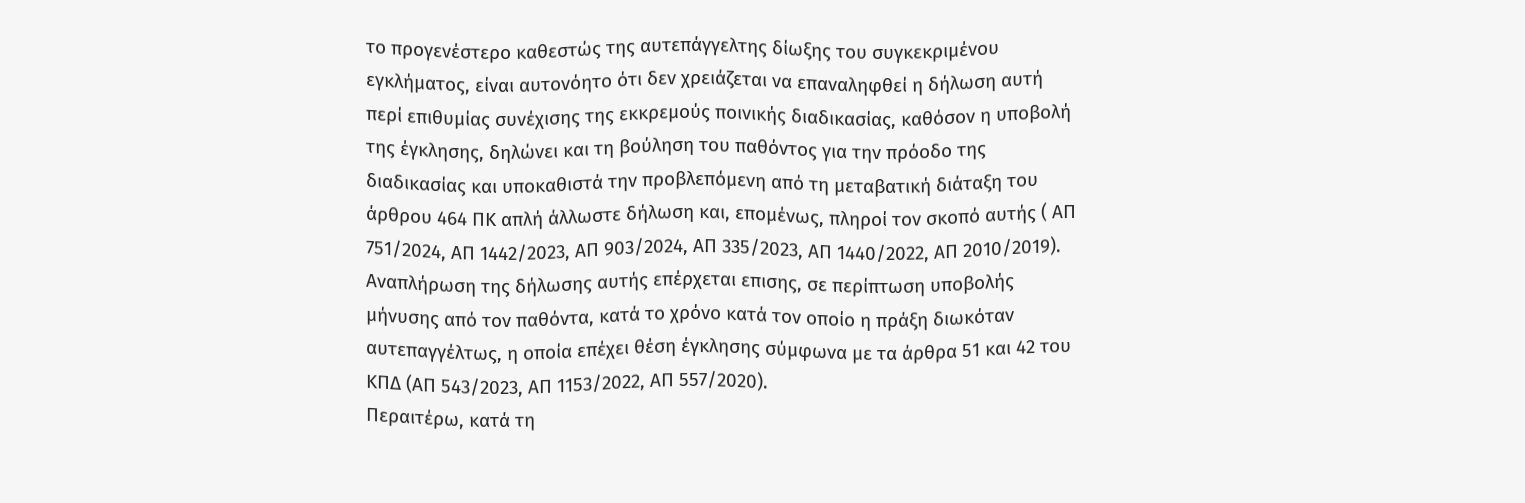το προγενέστερο καθεστώς της αυτεπάγγελτης δίωξης του συγκεκριμένου εγκλήματος, είναι αυτονόητο ότι δεν χρειάζεται να επαναληφθεί η δήλωση αυτή περί επιθυμίας συνέχισης της εκκρεμούς ποινικής διαδικασίας, καθόσον η υποβολή της έγκλησης, δηλώνει και τη βούληση του παθόντος για την πρόοδο της διαδικασίας και υποκαθιστά την προβλεπόμενη από τη μεταβατική διάταξη του άρθρου 464 ΠΚ απλή άλλωστε δήλωση και, επομένως, πληροί τον σκοπό αυτής ( ΑΠ 751/2024, ΑΠ 1442/2023, ΑΠ 903/2024, ΑΠ 335/2023, ΑΠ 1440/2022, ΑΠ 2010/2019). Αναπλήρωση της δήλωσης αυτής επέρχεται επισης, σε περίπτωση υποβολής μήνυσης από τον παθόντα, κατά το χρόνο κατά τον οποίο η πράξη διωκόταν αυτεπαγγέλτως, η οποία επέχει θέση έγκλησης σύμφωνα με τα άρθρα 51 και 42 του ΚΠΔ (ΑΠ 543/2023, ΑΠ 1153/2022, ΑΠ 557/2020).
Περαιτέρω, κατά τη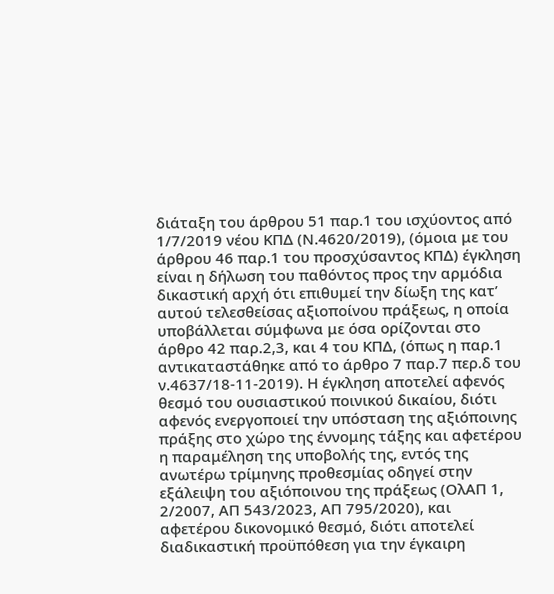διάταξη του άρθρου 51 παρ.1 του ισχύοντος από 1/7/2019 νέου ΚΠΔ (Ν.4620/2019), (όμοια με του άρθρου 46 παρ.1 του προσχύσαντος ΚΠΔ) έγκληση είναι η δήλωση του παθόντος προς την αρμόδια δικαστική αρχή ότι επιθυμεί την δίωξη της κατ’ αυτού τελεσθείσας αξιοποίνου πράξεως, η οποία υποβάλλεται σύμφωνα με όσα ορίζονται στο άρθρο 42 παρ.2,3, και 4 του ΚΠΔ, (όπως η παρ.1 αντικαταστάθηκε από το άρθρο 7 παρ.7 περ.δ του ν.4637/18-11-2019). Η έγκληση αποτελεί αφενός θεσμό του ουσιαστικού ποινικού δικαίου, διότι αφενός ενεργοποιεί την υπόσταση της αξιόποινης πράξης στο χώρο της έννομης τάξης και αφετέρου η παραμέληση της υποβολής της, εντός της ανωτέρω τρίμηνης προθεσμίας οδηγεί στην εξάλειψη του αξιόποινου της πράξεως (ΟλΑΠ 1, 2/2007, ΑΠ 543/2023, ΑΠ 795/2020), και αφετέρου δικονομικό θεσμό, διότι αποτελεί διαδικαστική προϋπόθεση για την έγκαιρη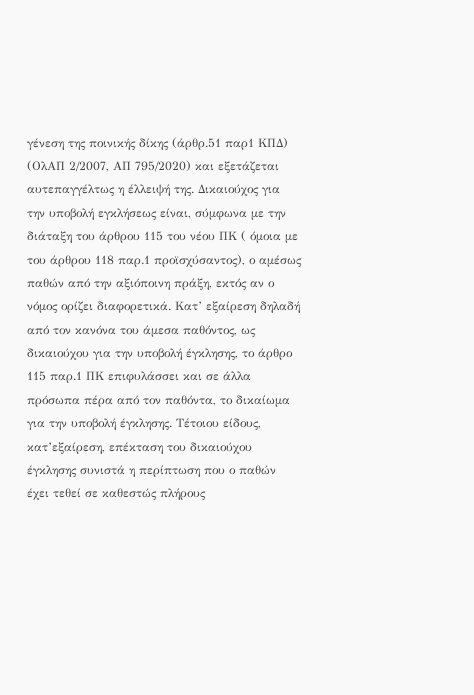γένεση της ποινικής δίκης (άρθρ.51 παρ1 ΚΠΔ) (ΟλΑΠ 2/2007, ΑΠ 795/2020) και εξετάζεται αυτεπαγγέλτως η έλλειψή της. Δικαιούχος για την υποβολή εγκλήσεως είναι, σύμφωνα με την διάταξη του άρθρου 115 του νέου ΠΚ ( όμοια με του άρθρου 118 παρ.1 προϊσχύσαντος), ο αμέσως παθών από την αξιόποινη πράξη, εκτός αν ο νόμος ορίζει διαφορετικά. Κατ’ εξαίρεση δηλαδή από τον κανόνα του άμεσα παθόντος, ως δικαιούχου για την υποβολή έγκλησης, το άρθρο 115 παρ.1 ΠΚ επιφυλάσσει και σε άλλα πρόσωπα πέρα από τον παθόντα, το δικαίωμα για την υποβολή έγκλησης. Τέτοιου είδους, κατ’εξαίρεση, επέκταση του δικαιούχου έγκλησης συνιστά η περίπτωση που ο παθών έχει τεθεί σε καθεστώς πλήρους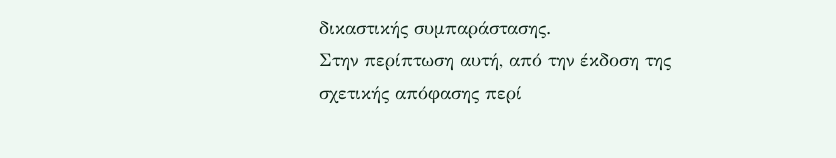δικαστικής συμπαράστασης.
Στην περίπτωση αυτή, από την έκδοση της σχετικής απόφασης περί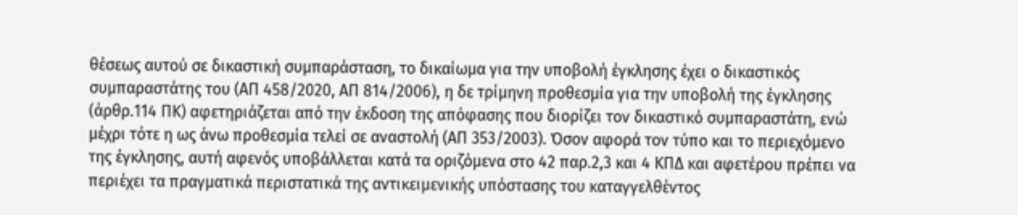θέσεως αυτού σε δικαστική συμπαράσταση, το δικαίωμα για την υποβολή έγκλησης έχει ο δικαστικός συμπαραστάτης του (ΑΠ 458/2020, ΑΠ 814/2006), η δε τρίμηνη προθεσμία για την υποβολή της έγκλησης (άρθρ.114 ΠΚ) αφετηριάζεται από την έκδοση της απόφασης που διορίζει τον δικαστικό συμπαραστάτη, ενώ μέχρι τότε η ως άνω προθεσμία τελεί σε αναστολή (ΑΠ 353/2003). Όσον αφορά τον τύπο και το περιεχόμενο της έγκλησης, αυτή αφενός υποβάλλεται κατά τα οριζόμενα στο 42 παρ.2,3 και 4 ΚΠΔ και αφετέρου πρέπει να περιέχει τα πραγματικά περιστατικά της αντικειμενικής υπόστασης του καταγγελθέντος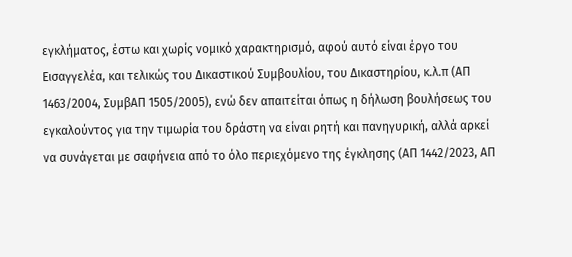εγκλήματος, έστω και χωρίς νομικό χαρακτηρισμό, αφού αυτό είναι έργο του Εισαγγελέα, και τελικώς του Δικαστικού Συμβουλίου, του Δικαστηρίου, κ.λ.π (ΑΠ 1463/2004, ΣυμβΑΠ 1505/2005), ενώ δεν απαιτείται όπως η δήλωση βουλήσεως του εγκαλούντος για την τιμωρία του δράστη να είναι ρητή και πανηγυρική, αλλά αρκεί να συνάγεται με σαφήνεια από το όλο περιεχόμενο της έγκλησης (ΑΠ 1442/2023, ΑΠ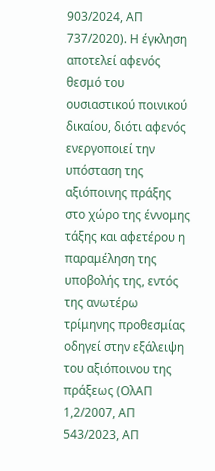903/2024, ΑΠ 737/2020). Η έγκληση αποτελεί αφενός θεσμό του ουσιαστικού ποινικού δικαίου, διότι αφενός ενεργοποιεί την υπόσταση της αξιόποινης πράξης στο χώρο της έννομης τάξης και αφετέρου η παραμέληση της υποβολής της, εντός της ανωτέρω τρίμηνης προθεσμίας οδηγεί στην εξάλειψη του αξιόποινου της πράξεως (ΟλΑΠ 1,2/2007, ΑΠ 543/2023, ΑΠ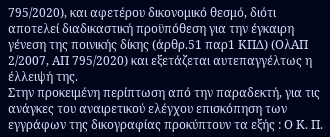795/2020), και αφετέρου δικονομικό θεσμό, διότι αποτελεί διαδικαστική προϋπόθεση για την έγκαιρη γένεση της ποινικής δίκης (άρθρ.51 παρ1 ΚΠΔ) (ΟλΑΠ 2/2007, ΑΠ 795/2020) και εξετάζεται αυτεπαγγέλτως η έλλειψή της.
Στην προκειμένη περίπτωση από την παραδεκτή, για τις ανάγκες του αναιρετικού ελέγχου επισκόπηση των εγγράφων της δικογραφίας προκύπτουν τα εξής : Ο Κ. Π.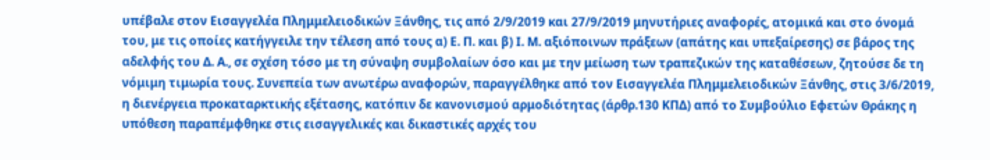υπέβαλε στον Εισαγγελέα Πλημμελειοδικών Ξάνθης, τις από 2/9/2019 και 27/9/2019 μηνυτήριες αναφορές, ατομικά και στο όνομά του, με τις οποίες κατήγγειλε την τέλεση από τους α) Ε. Π. και β) Ι. Μ. αξιόποινων πράξεων (απάτης και υπεξαίρεσης) σε βάρος της αδελφής του Δ. Α., σε σχέση τόσο με τη σύναψη συμβολαίων όσο και με την μείωση των τραπεζικών της καταθέσεων, ζητούσε δε τη νόμιμη τιμωρία τους. Συνεπεία των ανωτέρω αναφορών, παραγγέλθηκε από τον Εισαγγελέα Πλημμελειοδικών Ξάνθης, στις 3/6/2019, η διενέργεια προκαταρκτικής εξέτασης, κατόπιν δε κανονισμού αρμοδιότητας (άρθρ.130 ΚΠΔ) από το Συμβούλιο Εφετών Θράκης η υπόθεση παραπέμφθηκε στις εισαγγελικές και δικαστικές αρχές του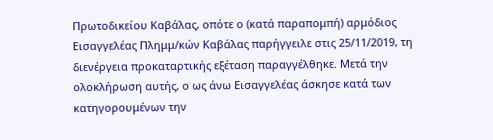Πρωτοδικείου Καβάλας, οπότε ο (κατά παραπομπή) αρμόδιος Εισαγγελέας Πλημμ/κών Καβάλας παρήγγειλε στις 25/11/2019, τη διενέργεια προκαταρτικής εξέταση παραγγέλθηκε. Μετά την ολοκλήρωση αυτής, ο ως άνω Εισαγγελέας άσκησε κατά των κατηγορουμένων την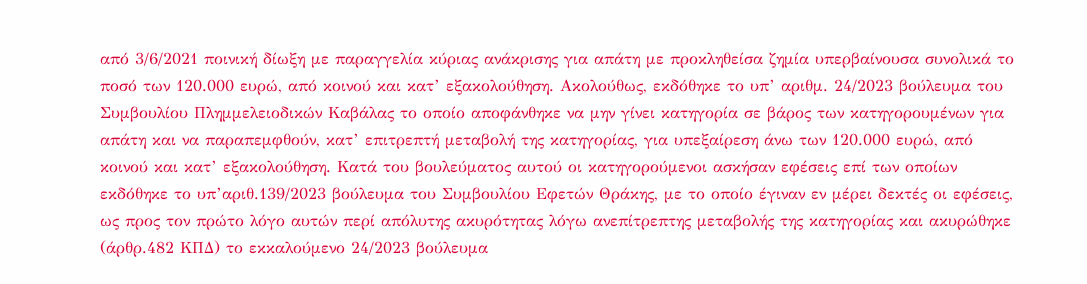από 3/6/2021 ποινική δίωξη με παραγγελία κύριας ανάκρισης για απάτη με προκληθείσα ζημία υπερβαίνουσα συνολικά το ποσό των 120.000 ευρώ, από κοινού και κατ’ εξακολούθηση. Ακολούθως, εκδόθηκε το υπ’ αριθμ. 24/2023 βούλευμα του Συμβουλίου Πλημμελειοδικών Καβάλας το οποίο αποφάνθηκε να μην γίνει κατηγορία σε βάρος των κατηγορουμένων για απάτη και να παραπεμφθούν, κατ’ επιτρεπτή μεταβολή της κατηγορίας, για υπεξαίρεση άνω των 120.000 ευρώ, από κοινού και κατ’ εξακολούθηση. Κατά του βουλεύματος αυτού οι κατηγορούμενοι ασκήσαν εφέσεις επί των οποίων εκδόθηκε το υπ’αριθ.139/2023 βούλευμα του Συμβουλίου Εφετών Θράκης, με το οποίο έγιναν εν μέρει δεκτές οι εφέσεις, ως προς τον πρώτο λόγο αυτών περί απόλυτης ακυρότητας λόγω ανεπίτρεπτης μεταβολής της κατηγορίας και ακυρώθηκε (άρθρ.482 ΚΠΔ) το εκκαλούμενο 24/2023 βούλευμα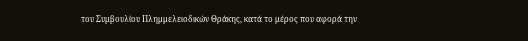του Συμβουλίου Πλημμελειοδικών Θράκης, κατά το μέρος που αφορά την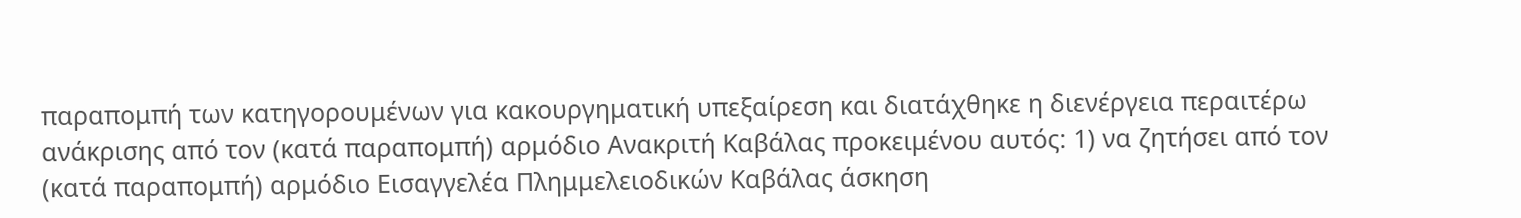παραπομπή των κατηγορουμένων για κακουργηματική υπεξαίρεση και διατάχθηκε η διενέργεια περαιτέρω ανάκρισης από τον (κατά παραπομπή) αρμόδιο Ανακριτή Καβάλας προκειμένου αυτός: 1) να ζητήσει από τον (κατά παραπομπή) αρμόδιο Εισαγγελέα Πλημμελειοδικών Καβάλας άσκηση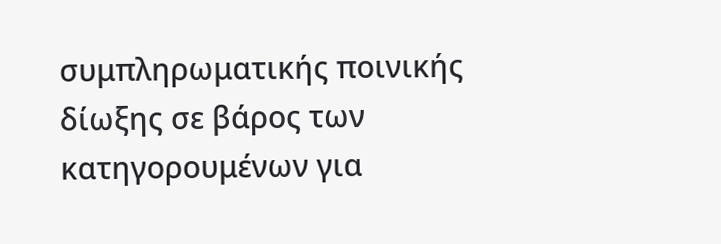συμπληρωματικής ποινικής δίωξης σε βάρος των κατηγορουμένων για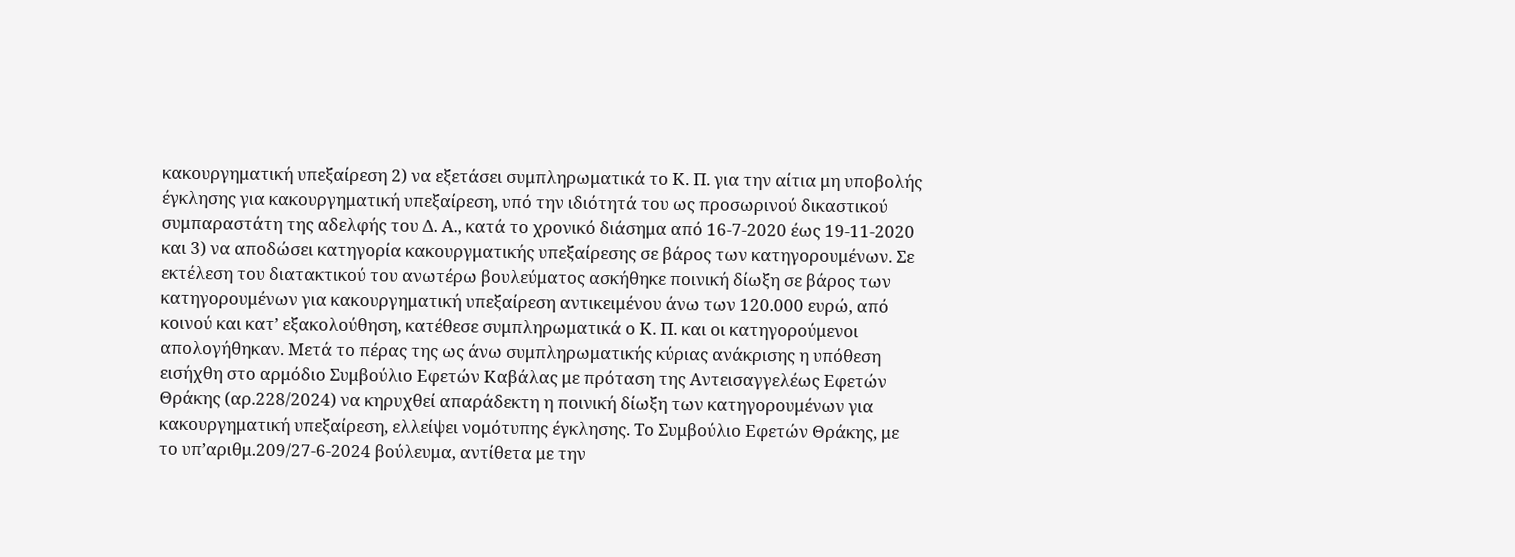κακουργηματική υπεξαίρεση 2) να εξετάσει συμπληρωματικά το Κ. Π. για την αίτια μη υποβολής έγκλησης για κακουργηματική υπεξαίρεση, υπό την ιδιότητά του ως προσωρινού δικαστικού συμπαραστάτη της αδελφής του Δ. Α., κατά το χρονικό διάσημα από 16-7-2020 έως 19-11-2020 και 3) να αποδώσει κατηγορία κακουργματικής υπεξαίρεσης σε βάρος των κατηγορουμένων. Σε εκτέλεση του διατακτικού του ανωτέρω βουλεύματος ασκήθηκε ποινική δίωξη σε βάρος των κατηγορουμένων για κακουργηματική υπεξαίρεση αντικειμένου άνω των 120.000 ευρώ, από κοινού και κατ’ εξακολούθηση, κατέθεσε συμπληρωματικά ο Κ. Π. και οι κατηγορούμενοι απολογήθηκαν. Μετά το πέρας της ως άνω συμπληρωματικής κύριας ανάκρισης η υπόθεση εισήχθη στο αρμόδιο Συμβούλιο Εφετών Καβάλας με πρόταση της Αντεισαγγελέως Εφετών Θράκης (αρ.228/2024) να κηρυχθεί απαράδεκτη η ποινική δίωξη των κατηγορουμένων για κακουργηματική υπεξαίρεση, ελλείψει νομότυπης έγκλησης. Το Συμβούλιο Εφετών Θράκης, με το υπ’αριθμ.209/27-6-2024 βούλευμα, αντίθετα με την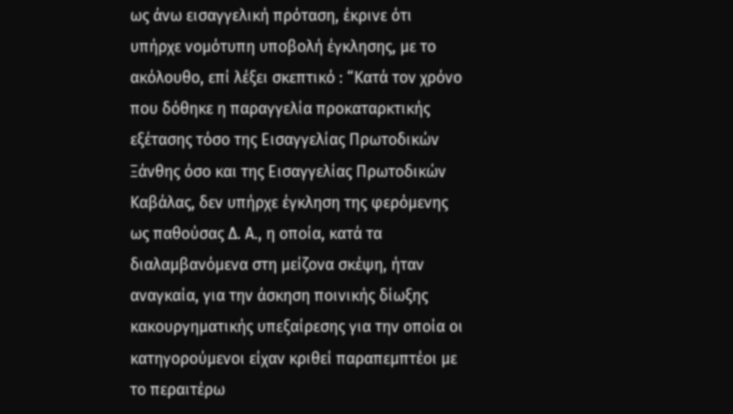ως άνω εισαγγελική πρόταση, έκρινε ότι υπήρχε νομότυπη υποβολή έγκλησης, με το ακόλουθο, επί λέξει σκεπτικό : “Κατά τον χρόνο που δόθηκε η παραγγελία προκαταρκτικής εξέτασης τόσο της Εισαγγελίας Πρωτοδικών Ξάνθης όσο και της Εισαγγελίας Πρωτοδικών Καβάλας, δεν υπήρχε έγκληση της φερόμενης ως παθούσας Δ. Α., η οποία, κατά τα διαλαμβανόμενα στη μείζονα σκέψη, ήταν αναγκαία, για την άσκηση ποινικής δίωξης κακουργηματικής υπεξαίρεσης για την οποία οι κατηγορούμενοι είχαν κριθεί παραπεμπτέοι με το περαιτέρω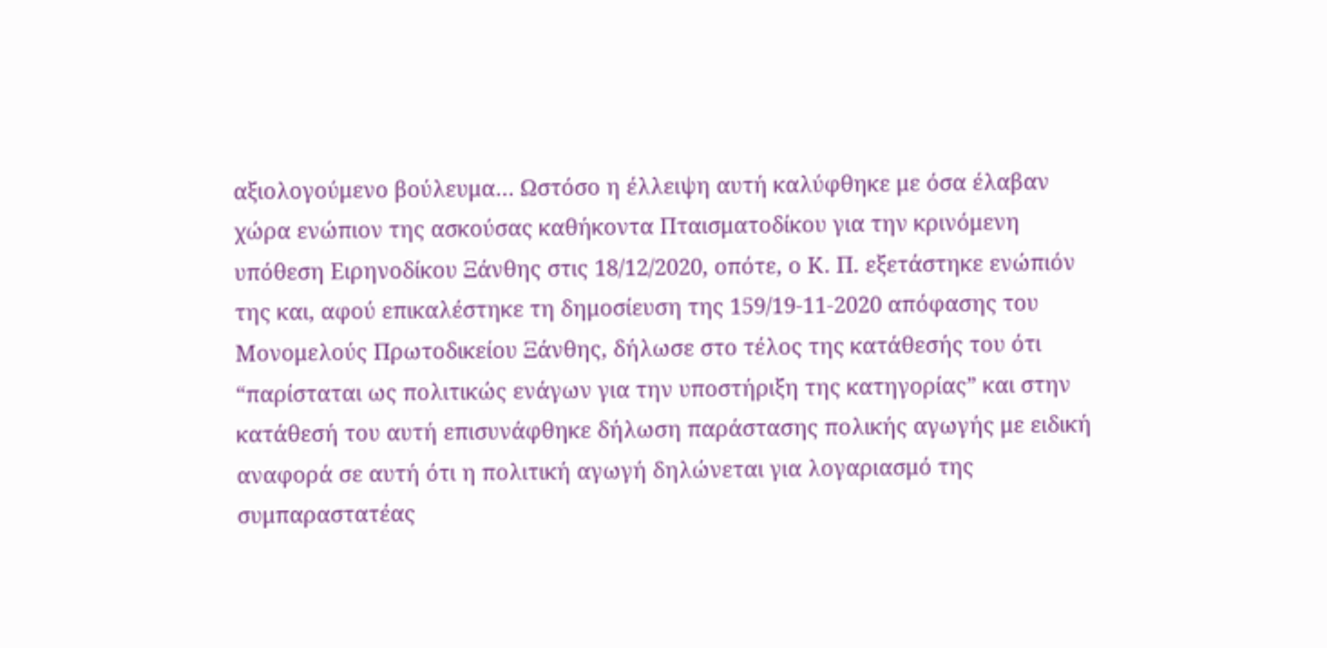αξιολογούμενο βούλευμα… Ωστόσο η έλλειψη αυτή καλύφθηκε με όσα έλαβαν χώρα ενώπιον της ασκούσας καθήκοντα Πταισματοδίκου για την κρινόμενη υπόθεση Ειρηνοδίκου Ξάνθης στις 18/12/2020, οπότε, ο Κ. Π. εξετάστηκε ενώπιόν της και, αφού επικαλέστηκε τη δημοσίευση της 159/19-11-2020 απόφασης του Μονομελούς Πρωτοδικείου Ξάνθης, δήλωσε στο τέλος της κατάθεσής του ότι “παρίσταται ως πολιτικώς ενάγων για την υποστήριξη της κατηγορίας” και στην κατάθεσή του αυτή επισυνάφθηκε δήλωση παράστασης πολικής αγωγής με ειδική αναφορά σε αυτή ότι η πολιτική αγωγή δηλώνεται για λογαριασμό της συμπαραστατέας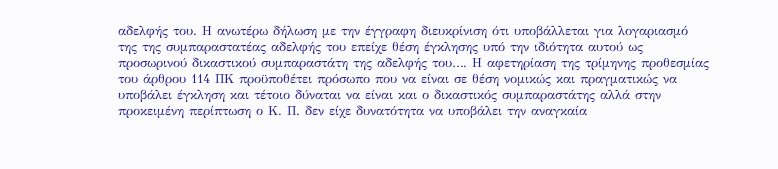αδελφής του. Η ανωτέρω δήλωση με την έγγραφη διευκρίνιση ότι υποβάλλεται για λογαριασμό της της συμπαραστατέας αδελφής του επείχε θέση έγκλησης υπό την ιδιότητα αυτού ως προσωρινού δικαστικού συμπαραστάτη της αδελφής του…. Η αφετηρίαση της τρίμηνης προθεσμίας του άρθρου 114 ΠΚ προϋποθέτει πρόσωπο που να είναι σε θέση νομικώς και πραγματικώς να υποβάλει έγκληση και τέτοιο δύναται να είναι και ο δικαστικός συμπαραστάτης αλλά στην προκειμένη περίπτωση ο Κ. Π. δεν είχε δυνατότητα να υποβάλει την αναγκαία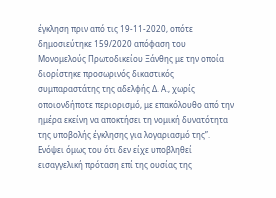έγκληση πριν από τις 19-11-2020, οπότε δημοσιεύτηκε 159/2020 απόφαση του Μονομελούς Πρωτοδικείου Ξάνθης με την οποία διορίστηκε προσωρινός δικαστικός συμπαραστάτης της αδελφής Δ. Α., χωρίς οποιονδήποτε περιορισμό, με επακόλουθο από την ημέρα εκείνη να αποκτήσει τη νομική δυνατότητα της υποβολής έγκλησης για λογαριασμό της”. Ενόψει όμως του ότι δεν είχε υποβληθεί εισαγγελική πρόταση επί της ουσίας της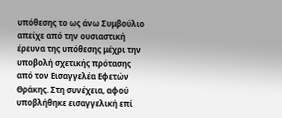υπόθεσης το ως άνω Συμβούλιο απείχε από την ουσιαστική έρευνα της υπόθεσης μέχρι την υποβολή σχετικής πρότασης από τον Εισαγγελέα Εφετών Θράκης. Στη συνέχεια, αφού υποβλήθηκε εισαγγελική επί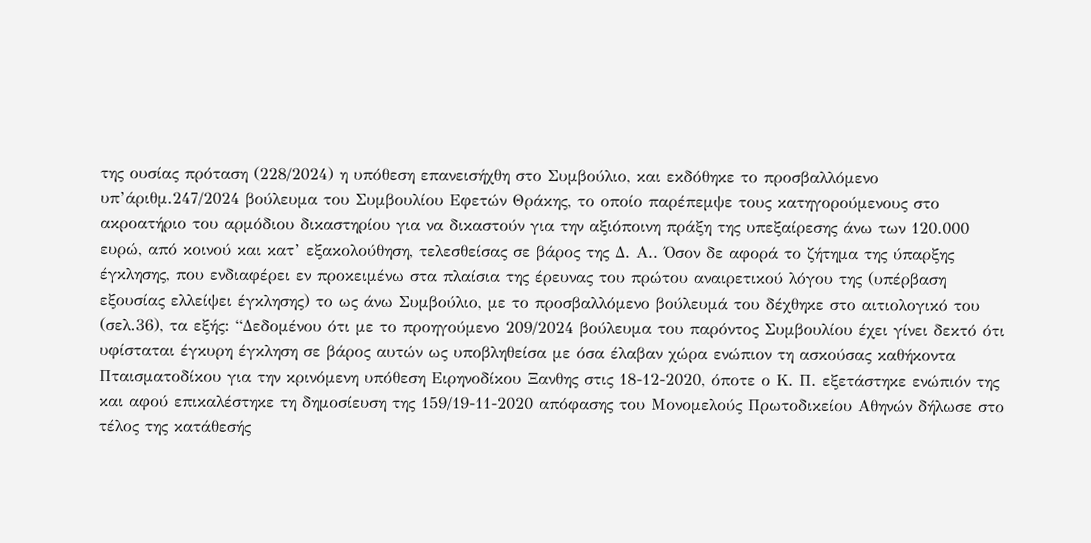της ουσίας πρόταση (228/2024) η υπόθεση επανεισήχθη στο Συμβούλιο, και εκδόθηκε το προσβαλλόμενο υπ’άριθμ.247/2024 βούλευμα του Συμβουλίου Εφετών Θράκης, το οποίο παρέπεμψε τους κατηγορούμενους στο ακροατήριο του αρμόδιου δικαστηρίου για να δικαστούν για την αξιόποινη πράξη της υπεξαίρεσης άνω των 120.000 ευρώ, από κοινού και κατ’ εξακολούθηση, τελεσθείσας σε βάρος της Δ. Α.. Όσον δε αφορά το ζήτημα της ύπαρξης έγκλησης, που ενδιαφέρει εν προκειμένω στα πλαίσια της έρευνας του πρώτου αναιρετικού λόγου της (υπέρβαση εξουσίας ελλείψει έγκλησης) το ως άνω Συμβούλιο, με το προσβαλλόμενο βούλευμά του δέχθηκε στο αιτιολογικό του (σελ.36), τα εξής: “Δεδομένου ότι με το προηγούμενο 209/2024 βούλευμα του παρόντος Συμβουλίου έχει γίνει δεκτό ότι υφίσταται έγκυρη έγκληση σε βάρος αυτών ως υποβληθείσα με όσα έλαβαν χώρα ενώπιον τη ασκούσας καθήκοντα Πταισματοδίκου για την κρινόμενη υπόθεση Ειρηνοδίκου Ξανθης στις 18-12-2020, όποτε ο Κ. Π. εξετάστηκε ενώπιόν της και αφού επικαλέστηκε τη δημοσίευση της 159/19-11-2020 απόφασης του Μονομελούς Πρωτοδικείου Αθηνών δήλωσε στο τέλος της κατάθεσής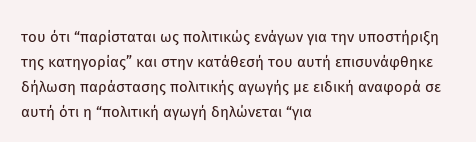του ότι “παρίσταται ως πολιτικώς ενάγων για την υποστήριξη της κατηγορίας” και στην κατάθεσή του αυτή επισυνάφθηκε δήλωση παράστασης πολιτικής αγωγής με ειδική αναφορά σε αυτή ότι η “πολιτική αγωγή δηλώνεται “για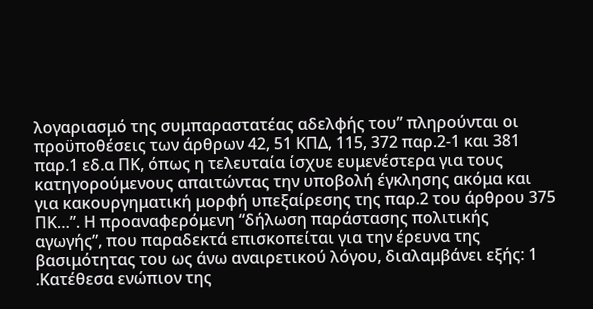λογαριασμό της συμπαραστατέας αδελφής του” πληρούνται οι προϋποθέσεις των άρθρων 42, 51 ΚΠΔ, 115, 372 παρ.2-1 και 381 παρ.1 εδ.α ΠΚ, όπως η τελευταία ίσχυε ευμενέστερα για τους κατηγορούμενους απαιτώντας την υποβολή έγκλησης ακόμα και για κακουργηματική μορφή υπεξαίρεσης της παρ.2 του άρθρου 375 ΠΚ…”. Η προαναφερόμενη “δήλωση παράστασης πολιτικής αγωγής”, που παραδεκτά επισκοπείται για την έρευνα της βασιμότητας του ως άνω αναιρετικού λόγου, διαλαμβάνει εξής: 1 .Κατέθεσα ενώπιον της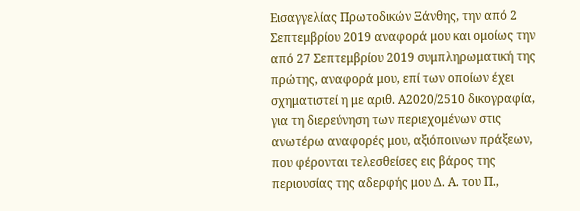Εισαγγελίας Πρωτοδικών Ξάνθης, την από 2 Σεπτεμβρίου 2019 αναφορά μου και ομοίως την από 27 Σεπτεμβρίου 2019 συμπληρωματική της πρώτης, αναφορά μου, επί των οποίων έχει σχηματιστεί η με αριθ. Α2020/2510 δικογραφία, για τη διερεύνηση των περιεχομένων στις ανωτέρω αναφορές μου, αξιόποινων πράξεων, που φέρονται τελεσθείσες εις βάρος της περιουσίας της αδερφής μου Δ. Α. του Π.,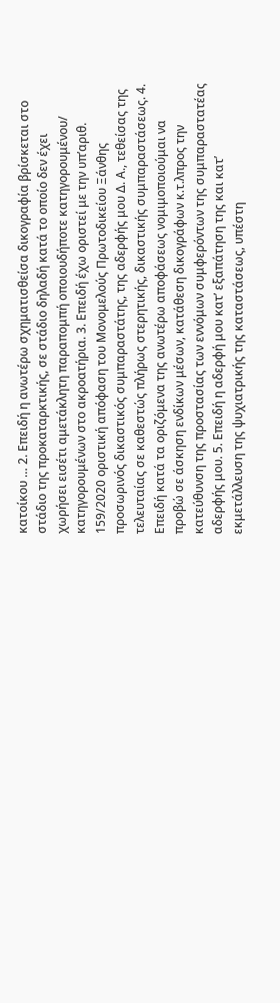κατοίκου … 2. Επειδή η ανωτέρω σχηματισθείσα δικογραφία βρίσκεται στο στάδιο της προκαταρκτικής, σε στάδιο δηλαδή κατά το οποίο δεν έχει χωρήσει εισέτι αμετάκλητη παραπομπή οποιουδήποτε κατηγορουμένου/ κατηγορουμένων στο ακροατήρια. 3. Επειδή έχω οριστεί με την υπ’αριθ. 159/2020 οριστική απόφαση του Μονομελούς Πρωτοδικείου Ξάνθης προσωρινός δικαστικός συμπαραστάτης, της αδερφής μου Δ. Α., τεθείσας της τελευταίας σε καθεστώς πλήρως στερητικής, δικαστικής συμπαραστάσεως. 4. Επειδή κατά τα οριζόμενα της ανωτέρω αποφάσεως νομιμοποιούμαι να προβώ σε άσκηση ενδίκων μέσων, κατάθεση δικογράφων κ.τ.λπρος την κατεύθυνση της προστασίας των εννόμων συμφερόντων της συμπαραστατέας αδερφής μου. 5. Επειδή η αδερφή μου κατ’ εξαπάτηση της και κατ’ εκμετάλλευση της ψυχιατρικής της καταστάσεως, υπέστη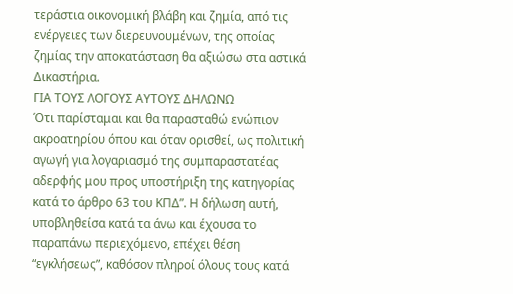τεράστια οικονομική βλάβη και ζημία, από τις ενέργειες των διερευνουμένων, της οποίας ζημίας την αποκατάσταση θα αξιώσω στα αστικά Δικαστήρια.
ΓΙΑ ΤΟΥΣ ΛΟΓΟΥΣ ΑΥΤΟΥΣ ΔΗΛΩΝΩ
Ότι παρίσταμαι και θα παρασταθώ ενώπιον ακροατηρίου όπου και όταν ορισθεί, ως πολιτική αγωγή για λογαριασμό της συμπαραστατέας αδερφής μου προς υποστήριξη της κατηγορίας κατά το άρθρο 63 του ΚΠΔ”. Η δήλωση αυτή, υποβληθείσα κατά τα άνω και έχουσα το παραπάνω περιεχόμενο, επέχει θέση “εγκλήσεως”, καθόσον πληροί όλους τους κατά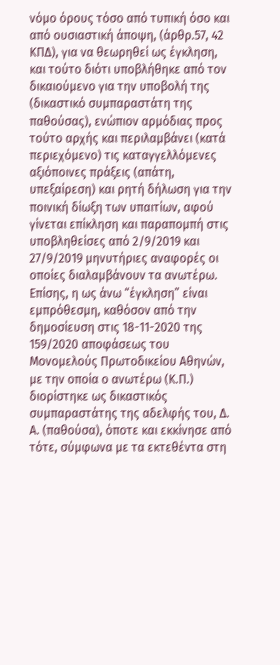νόμο όρους τόσο από τυπική όσο και από ουσιαστική άποψη, (άρθρ.57, 42 ΚΠΔ), για να θεωρηθεί ως έγκληση, και τούτο διότι υποβλήθηκε από τον δικαιούμενο για την υποβολή της (δικαστικό συμπαραστάτη της παθούσας), ενώπιον αρμόδιας προς τούτο αρχής και περιλαμβάνει (κατά περιεχόμενο) τις καταγγελλόμενες αξιόποινες πράξεις (απάτη, υπεξαίρεση) και ρητή δήλωση για την ποινική δίωξη των υπαιτίων, αφού γίνεται επίκληση και παραπομπή στις υποβληθείσες από 2/9/2019 και 27/9/2019 μηνυτήριες αναφορές οι οποίες διαλαμβάνουν τα ανωτέρω. Επίσης, η ως άνω “έγκληση” είναι εμπρόθεσμη, καθόσον από την δημοσίευση στις 18-11-2020 της 159/2020 αποφάσεως του Μονομελούς Πρωτοδικείου Αθηνών, με την οποία ο ανωτέρω (Κ.Π.) διορίστηκε ως δικαστικός συμπαραστάτης της αδελφής του, Δ. Α. (παθούσα), όποτε και εκκίνησε από τότε, σύμφωνα με τα εκτεθέντα στη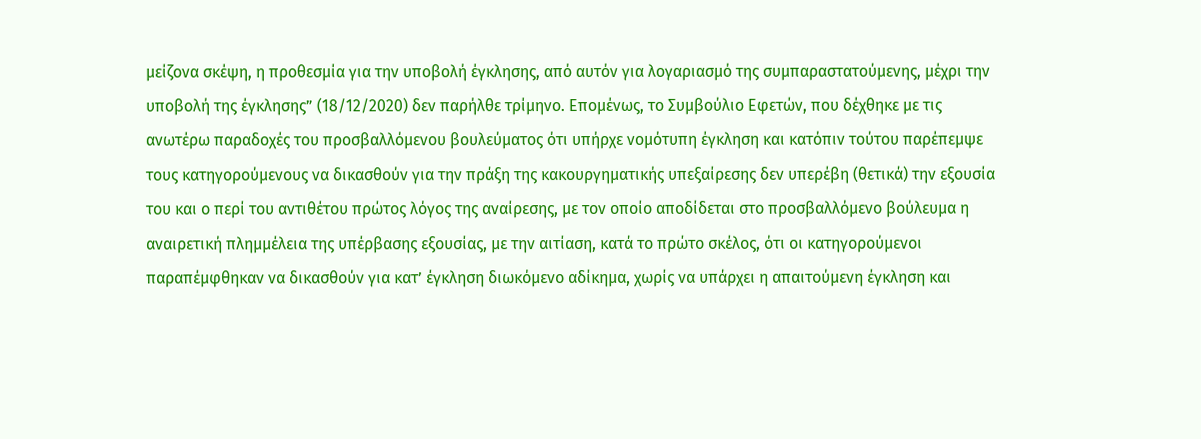μείζονα σκέψη, η προθεσμία για την υποβολή έγκλησης, από αυτόν για λογαριασμό της συμπαραστατούμενης, μέχρι την υποβολή της έγκλησης” (18/12/2020) δεν παρήλθε τρίμηνο. Επομένως, το Συμβούλιο Εφετών, που δέχθηκε με τις ανωτέρω παραδοχές του προσβαλλόμενου βουλεύματος ότι υπήρχε νομότυπη έγκληση και κατόπιν τούτου παρέπεμψε τους κατηγορούμενους να δικασθούν για την πράξη της κακουργηματικής υπεξαίρεσης δεν υπερέβη (θετικά) την εξουσία του και ο περί του αντιθέτου πρώτος λόγος της αναίρεσης, με τον οποίο αποδίδεται στο προσβαλλόμενο βούλευμα η αναιρετική πλημμέλεια της υπέρβασης εξουσίας, με την αιτίαση, κατά το πρώτο σκέλος, ότι οι κατηγορούμενοι παραπέμφθηκαν να δικασθούν για κατ’ έγκληση διωκόμενο αδίκημα, χωρίς να υπάρχει η απαιτούμενη έγκληση και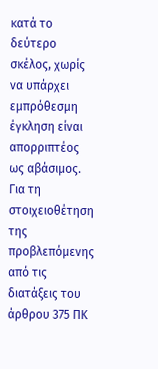κατά το δεύτερο σκέλος, χωρίς να υπάρχει εμπρόθεσμη έγκληση είναι απορριπτέος ως αβάσιμος.
Για τη στοιχειοθέτηση της προβλεπόμενης από τις διατάξεις του άρθρου 375 ΠΚ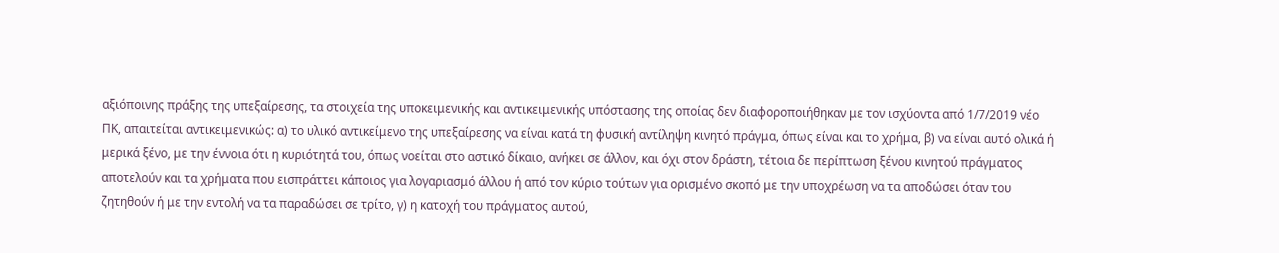αξιόποινης πράξης της υπεξαίρεσης, τα στοιχεία της υποκειμενικής και αντικειμενικής υπόστασης της οποίας δεν διαφοροποιήθηκαν με τον ισχύοντα από 1/7/2019 νέο ΠΚ, απαιτείται αντικειμενικώς: α) το υλικό αντικείμενο της υπεξαίρεσης να είναι κατά τη φυσική αντίληψη κινητό πράγμα, όπως είναι και το χρήμα, β) να είναι αυτό ολικά ή μερικά ξένο, με την έννοια ότι η κυριότητά του, όπως νοείται στο αστικό δίκαιο, ανήκει σε άλλον, και όχι στον δράστη, τέτοια δε περίπτωση ξένου κινητού πράγματος αποτελούν και τα χρήματα που εισπράττει κάποιος για λογαριασμό άλλου ή από τον κύριο τούτων για ορισμένο σκοπό με την υποχρέωση να τα αποδώσει όταν του ζητηθούν ή με την εντολή να τα παραδώσει σε τρίτο, γ) η κατοχή του πράγματος αυτού,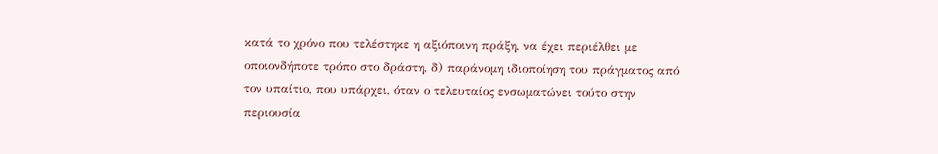κατά το χρόνο που τελέστηκε η αξιόποινη πράξη, να έχει περιέλθει με οποιονδήποτε τρόπο στο δράστη, δ) παράνομη ιδιοποίηση του πράγματος από τον υπαίτιο, που υπάρχει, όταν ο τελευταίος ενσωματώνει τούτο στην περιουσία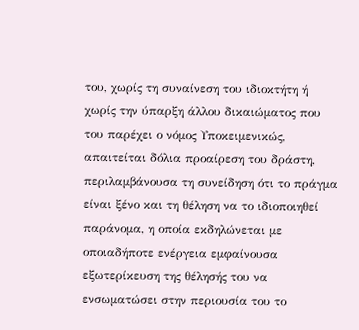του, χωρίς τη συναίνεση του ιδιοκτήτη ή χωρίς την ύπαρξη άλλου δικαιώματος που του παρέχει ο νόμος Υποκειμενικώς, απαιτείται δόλια προαίρεση του δράστη, περιλαμβάνουσα τη συνείδηση ότι το πράγμα είναι ξένο και τη θέληση να το ιδιοποιηθεί παράνομα, η οποία εκδηλώνεται με οποιαδήποτε ενέργεια εμφαίνουσα εξωτερίκευση της θέλησής του να ενσωματώσει στην περιουσία του το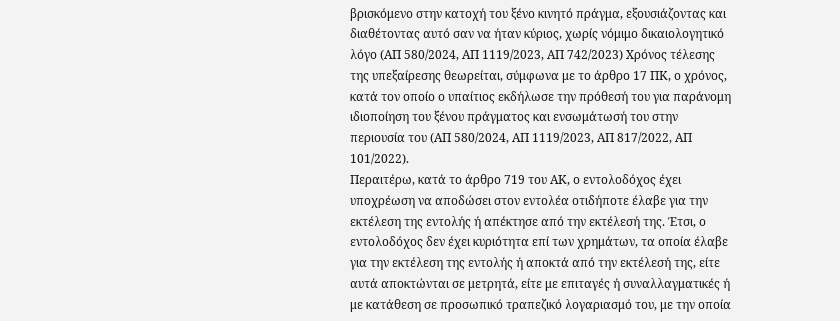βρισκόμενο στην κατοχή του ξένο κινητό πράγμα, εξουσιάζοντας και διαθέτοντας αυτό σαν να ήταν κύριος, χωρίς νόμιμο δικαιολογητικό λόγο (ΑΠ 580/2024, ΑΠ 1119/2023, ΑΠ 742/2023) Χρόνος τέλεσης της υπεξαίρεσης θεωρείται, σύμφωνα με το άρθρο 17 ΠΚ, ο χρόνος, κατά τον οποίο ο υπαίτιος εκδήλωσε την πρόθεσή του για παράνομη ιδιοποίηση του ξένου πράγματος και ενσωμάτωσή του στην περιουσία του (ΑΠ 580/2024, ΑΠ 1119/2023, ΑΠ 817/2022, ΑΠ 101/2022).
Περαιτέρω, κατά το άρθρο 719 του ΑΚ, ο εντολοδόχος έχει υποχρέωση να αποδώσει στον εντολέα οτιδήποτε έλαβε για την εκτέλεση της εντολής ή απέκτησε από την εκτέλεσή της. Έτσι, ο εντολοδόχος δεν έχει κυριότητα επί των χρημάτων, τα οποία έλαβε για την εκτέλεση της εντολής ή αποκτά από την εκτέλεσή της, είτε αυτά αποκτώνται σε μετρητά, είτε με επιταγές ή συναλλαγματικές ή με κατάθεση σε προσωπικό τραπεζικό λογαριασμό του, με την οποία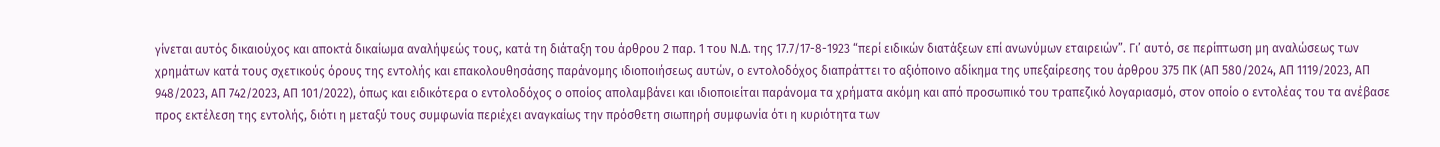γίνεται αυτός δικαιούχος και αποκτά δικαίωμα αναλήψεώς τους, κατά τη διάταξη του άρθρου 2 παρ. 1 του Ν.Δ. της 17.7/17-8-1923 “περί ειδικών διατάξεων επί ανωνύμων εταιρειών”. Γι’ αυτό, σε περίπτωση μη αναλώσεως των χρημάτων κατά τους σχετικούς όρους της εντολής και επακολουθησάσης παράνομης ιδιοποιήσεως αυτών, ο εντολοδόχος διαπράττει το αξιόποινο αδίκημα της υπεξαίρεσης του άρθρου 375 ΠΚ (ΑΠ 580/2024, ΑΠ 1119/2023, ΑΠ 948/2023, ΑΠ 742/2023, ΑΠ 101/2022), όπως και ειδικότερα ο εντολοδόχος ο οποίος απολαμβάνει και ιδιοποιείται παράνομα τα χρήματα ακόμη και από προσωπικό του τραπεζικό λογαριασμό, στον οποίο ο εντολέας του τα ανέβασε προς εκτέλεση της εντολής, διότι η μεταξύ τους συμφωνία περιέχει αναγκαίως την πρόσθετη σιωπηρή συμφωνία ότι η κυριότητα των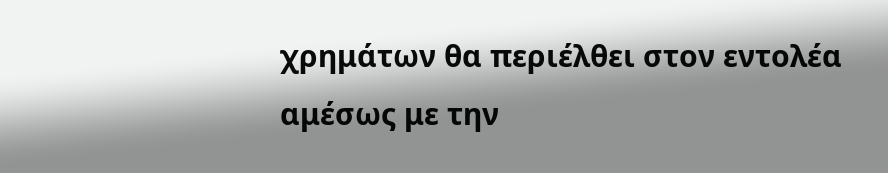χρημάτων θα περιέλθει στον εντολέα αμέσως με την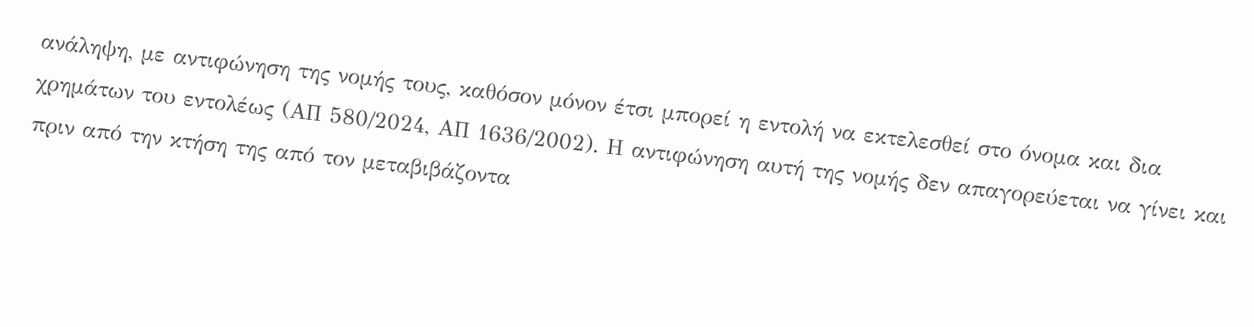ανάληψη, με αντιφώνηση της νομής τους, καθόσον μόνον έτσι μπορεί η εντολή να εκτελεσθεί στο όνομα και δια χρημάτων του εντολέως (ΑΠ 580/2024, ΑΠ 1636/2002). Η αντιφώνηση αυτή της νομής δεν απαγορεύεται να γίνει και πριν από την κτήση της από τον μεταβιβάζοντα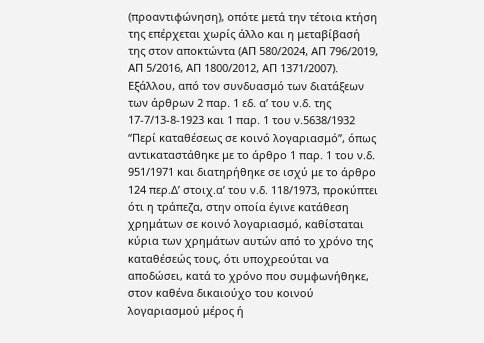(προαντιφώνηση), οπότε μετά την τέτοια κτήση της επέρχεται χωρίς άλλο και η μεταβίβασή της στον αποκτώντα (ΑΠ 580/2024, ΑΠ 796/2019, ΑΠ 5/2016, ΑΠ 1800/2012, ΑΠ 1371/2007).
Εξάλλου, από τον συνδυασμό των διατάξεων των άρθρων 2 παρ. 1 εδ. α’ του ν.δ. της 17-7/13-8-1923 και 1 παρ. 1 του ν.5638/1932 “Περί καταθέσεως σε κοινό λογαριασμό”, όπως αντικαταστάθηκε με το άρθρο 1 παρ. 1 του ν.δ. 951/1971 και διατηρήθηκε σε ισχύ με το άρθρο 124 περ.Δ’ στοιχ.α’ του ν.δ. 118/1973, προκύπτει ότι η τράπεζα, στην οποία έγινε κατάθεση χρημάτων σε κοινό λογαριασμό, καθίσταται κύρια των χρημάτων αυτών από το χρόνο της καταθέσεώς τους, ότι υποχρεούται να αποδώσει, κατά το χρόνο που συμφωνήθηκε, στον καθένα δικαιούχο του κοινού λογαριασμού μέρος ή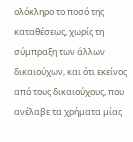ολόκληρο το ποσό της καταθέσεως, χωρίς τη σύμπραξη των άλλων δικαιούχων, και ότι εκείνος από τους δικαιούχους, που ανέλαβε τα χρήματα μίας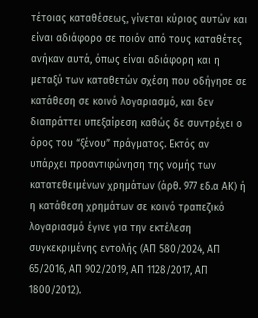τέτοιας καταθέσεως, γίνεται κύριος αυτών και είναι αδιάφορο σε ποιόν από τους καταθέτες ανήκαν αυτά, όπως είναι αδιάφορη και η μεταξύ των καταθετών σχέση που οδήγησε σε κατάθεση σε κοινό λογαριασμό, και δεν διαπράττει υπεξαίρεση καθώς δε συντρέχει ο όρος του “ξένου” πράγματος. Εκτός αν υπάρχει προαντιφώνηση της νομής των κατατεθειμένων χρημάτων (άρθ. 977 εδ.α ΑΚ) ή η κατάθεση χρημάτων σε κοινό τραπεζικό λογαριασμό έγινε για την εκτέλεση συγκεκριμένης εντολής (ΑΠ 580/2024, ΑΠ 65/2016, ΑΠ 902/2019, ΑΠ 1128/2017, ΑΠ 1800/2012).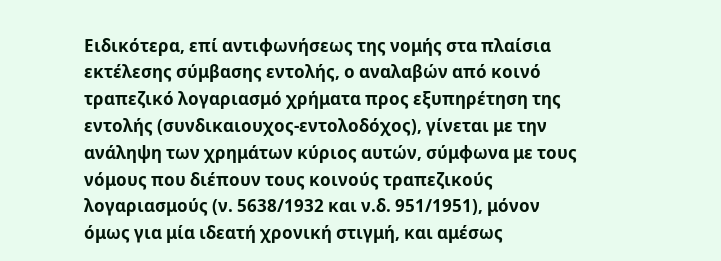Ειδικότερα, επί αντιφωνήσεως της νομής στα πλαίσια εκτέλεσης σύμβασης εντολής, ο αναλαβών από κοινό τραπεζικό λογαριασμό χρήματα προς εξυπηρέτηση της εντολής (συνδικαιουχος-εντολοδόχος), γίνεται με την ανάληψη των χρημάτων κύριος αυτών, σύμφωνα με τους νόμους που διέπουν τους κοινούς τραπεζικούς λογαριασμούς (ν. 5638/1932 και ν.δ. 951/1951), μόνον όμως για μία ιδεατή χρονική στιγμή, και αμέσως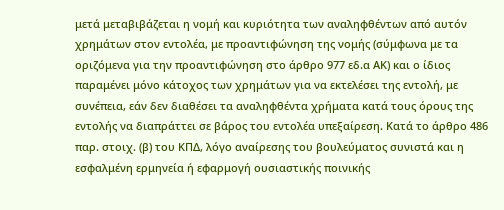μετά μεταβιβάζεται η νομή και κυριότητα των αναληφθέντων από αυτόν χρημάτων στον εντολέα, με προαντιφώνηση της νομής (σύμφωνα με τα οριζόμενα για την προαντιφώνηση στο άρθρο 977 εδ.α ΑΚ) και ο ίδιος παραμένει μόνο κάτοχος των χρημάτων για να εκτελέσει της εντολή, με συνέπεια, εάν δεν διαθέσει τα αναληφθέντα χρήματα κατά τους όρους της εντολής να διαπράττει σε βάρος του εντολέα υπεξαίρεση. Κατά το άρθρο 486 παρ. στοιχ. (β) του ΚΠΔ, λόγο αναίρεσης του βουλεύματος συνιστά και η εσφαλμένη ερμηνεία ή εφαρμογή ουσιαστικής ποινικής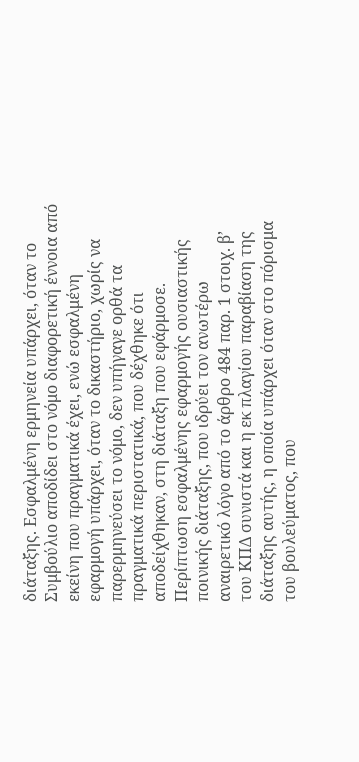διάταξης. Εσφαλμένη ερμηνεία υπάρχει, όταν το Συμβούλιο αποδίδει στο νόμο διαφορετική έννοια από εκείνη που πραγματικά έχει, ενώ εσφαλμένη εφαρμογή υπάρχει, όταν το δικαστήριο, χωρίς να παρερμηνεύσει το νόμο, δεν υπήγαγε ορθά τα πραγματικά περιστατικά, που δέχθηκε ότι αποδείχθηκαν, στη διάταξη που εφάρμοσε.
Περίπτωση εσφαλμένης εφαρμογής ουσιαστικής ποινικής διάταξης, που ιδρύει τον ανωτέρω αναιρετικό λόγο από το άρθρο 484 παρ. 1 στοιχ. β’ του ΚΠΔ συνιστά και η εκ πλαγίου παραβίαση της διάταξης αυτής, η οποία υπάρχει όταν στο πόρισμα του βουλεύματος, που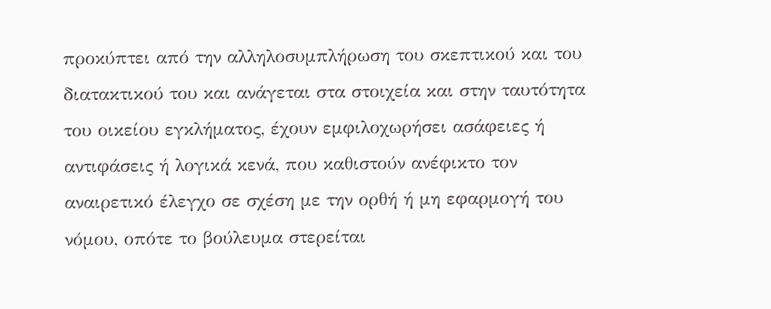προκύπτει από την αλληλοσυμπλήρωση του σκεπτικού και του διατακτικού του και ανάγεται στα στοιχεία και στην ταυτότητα του οικείου εγκλήματος, έχουν εμφιλοχωρήσει ασάφειες ή αντιφάσεις ή λογικά κενά, που καθιστούν ανέφικτο τον αναιρετικό έλεγχο σε σχέση με την ορθή ή μη εφαρμογή του νόμου, οπότε το βούλευμα στερείται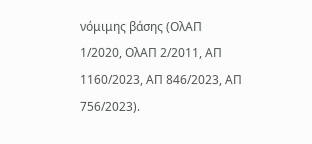νόμιμης βάσης (ΟλΑΠ 1/2020, ΟλΑΠ 2/2011, ΑΠ 1160/2023, ΑΠ 846/2023, ΑΠ 756/2023).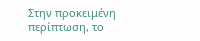Στην προκειμένη περίπτωση, το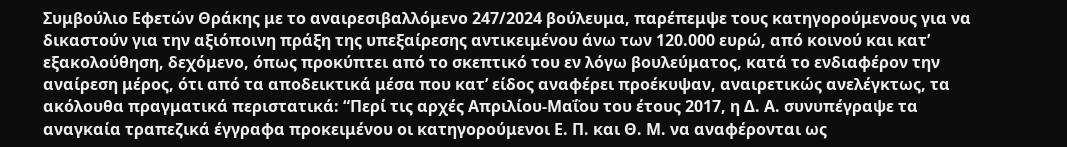Συμβούλιο Εφετών Θράκης με το αναιρεσιβαλλόμενο 247/2024 βούλευμα, παρέπεμψε τους κατηγορούμενους για να δικαστούν για την αξιόποινη πράξη της υπεξαίρεσης αντικειμένου άνω των 120.000 ευρώ, από κοινού και κατ’ εξακολούθηση, δεχόμενο, όπως προκύπτει από το σκεπτικό του εν λόγω βουλεύματος, κατά το ενδιαφέρον την αναίρεση μέρος, ότι από τα αποδεικτικά μέσα που κατ’ είδος αναφέρει προέκυψαν, αναιρετικώς ανελέγκτως, τα ακόλουθα πραγματικά περιστατικά: “Περί τις αρχές Απριλίου-Μαΐου του έτους 2017, η Δ. Α. συνυπέγραψε τα αναγκαία τραπεζικά έγγραφα προκειμένου οι κατηγορούμενοι Ε. Π. και Θ. Μ. να αναφέρονται ως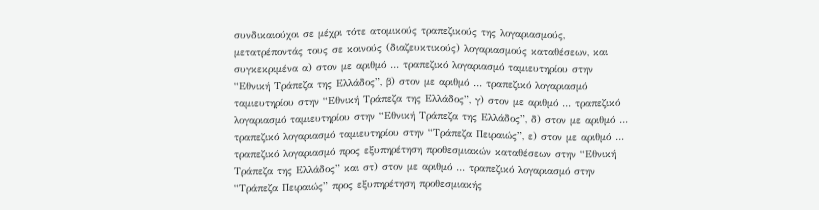συνδικαιούχοι σε μέχρι τότε ατομικούς τραπεζικούς της λογαριασμούς, μετατρέποντάς τους σε κοινούς (διαζευκτικούς) λογαριασμούς καταθέσεων, και συγκεκριμένα α) στον με αριθμό … τραπεζικό λογαριασμό ταμιευτηρίου στην “Εθνική Τράπεζα της Ελλάδος”, β) στον με αριθμό … τραπεζικό λογαριασμό ταμιευτηρίου στην “Εθνική Τράπεζα της Ελλάδος”, γ) στον με αριθμό … τραπεζικό λογαριασμό ταμιευτηρίου στην “Εθνική Τράπεζα της Ελλάδος”, δ) στον με αριθμό … τραπεζικό λογαριασμό ταμιευτηρίου στην “Τράπεζα Πειραιώς”, ε) στον με αριθμό … τραπεζικό λογαριασμό προς εξυπηρέτηση προθεσμιακών καταθέσεων στην “Εθνική Τράπεζα της Ελλάδος” και στ) στον με αριθμό … τραπεζικό λογαριασμό στην “Τράπεζα Πειραιώς” προς εξυπηρέτηση προθεσμιακής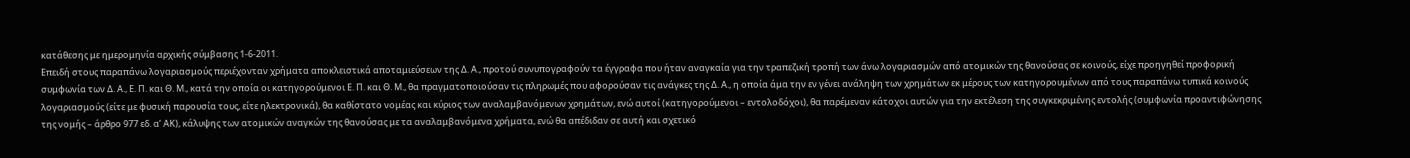κατάθεσης με ημερομηνία αρχικής σύμβασης 1-6-2011.
Επειδή στους παραπάνω λογαριασμούς περιέχονταν χρήματα αποκλειστικά αποταμιεύσεων της Δ. Α., προτού συνυπογραφούν τα έγγραφα που ήταν αναγκαία για την τραπεζική τροπή των άνω λογαριασμών από ατομικών της θανούσας σε κοινούς, είχε προηγηθεί προφορική συμφωνία των Δ. Α., Ε. Π. και Θ. Μ., κατά την οποία οι κατηγορούμενοι Ε. Π. και Θ. Μ., θα πραγματοποιούσαν τις πληρωμές που αφορούσαν τις ανάγκες της Δ. Α., η οποία άμα την εν γένει ανάληψη των χρημάτων εκ μέρους των κατηγορουμένων από τους παραπάνω τυπικά κοινούς λογαριασμούς (είτε με φυσική παρουσία τους, είτε ηλεκτρονικά), θα καθίστατο νομέας και κύριος των αναλαμβανόμενων χρημάτων, ενώ αυτοί (κατηγορούμενοι – εντολοδόχοι), θα παρέμεναν κάτοχοι αυτών για την εκτέλεση της συγκεκριμένης εντολής (συμφωνία προαντιφώνησης της νομής – άρθρο 977 εδ. α’ ΑΚ), κάλυψης των ατομικών αναγκών της θανούσας με τα αναλαμβανόμενα χρήματα, ενώ θα απέδιδαν σε αυτή και σχετικό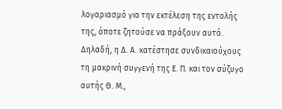λογαριασμό για την εκτέλεση της εντολής της, όποτε ζητούσε να πράξουν αυτό. Δηλαδή, η Δ. Α. κατέστησε συνδικαιούχους τη μακρινή συγγενή της Ε. Π. και τον σύζυγο αυτής Θ. Μ.,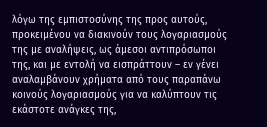λόγω της εμπιστοσύνης της προς αυτούς, προκειμένου να διακινούν τους λογαριασμούς της με αναλήψεις, ως άμεσοι αντιπρόσωποι της, και με εντολή να εισπράττουν – εν γένει αναλαμβάνουν χρήματα από τους παραπάνω κοινούς λογαριασμούς για να καλύπτουν τις εκάστοτε ανάγκες της,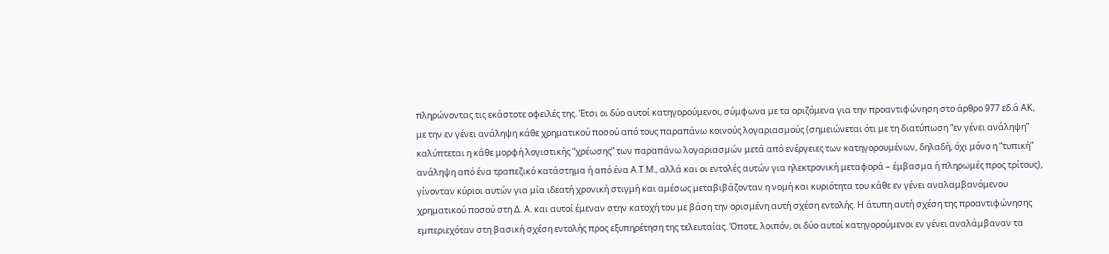πληρώνοντας τις εκάστοτε οφειλές της. Έτσι οι δύο αυτοί κατηγορούμενοι, σύμφωνα με τα οριζόμενα για την προαντιφώνηση στο άρθρο 977 εδ.ά ΑΚ, με την εν γένει ανάληψη κάθε χρηματικού ποσού από τους παραπάνω κοινούς λογαριασμούς (σημειώνεται ότι με τη διατύπωση “εν γένει ανάληψη” καλύπτεται η κάθε μορφή λογιστικής “χρέωσης” των παραπάνω λογαριασμών μετά από ενέργειες των κατηγορουμένων, δηλαδή, όχι μόνο η “τυπική” ανάληψη από ένα τραπεζικό κατάστημα ή από ένα Α.Τ.Μ., αλλά και οι εντολές αυτών για ηλεκτρονική μεταφορά – έμβασμα ή πληρωμές προς τρίτους), γίνονταν κύριοι αυτών για μία ιδεατή χρονική στιγμή και αμέσως μεταβιβάζονταν η νομή και κυριότητα του κάθε εν γένει αναλαμβανόμενου χρηματικού ποσού στη Δ. Α. και αυτοί έμεναν στην κατοχή του με βάση την ορισμένη αυτή σχέση εντολής. Η άτυπη αυτή σχέση της προαντιφώνησης εμπεριεχόταν στη βασική σχέση εντολής προς εξυπηρέτηση της τελευταίας. Όποτε, λοιπόν, οι δύο αυτοί κατηγορούμενοι εν γένει αναλάμβαναν τα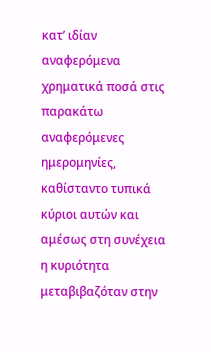κατ’ ιδίαν αναφερόμενα χρηματικά ποσά στις παρακάτω αναφερόμενες ημερομηνίες, καθίσταντο τυπικά κύριοι αυτών και αμέσως στη συνέχεια η κυριότητα μεταβιβαζόταν στην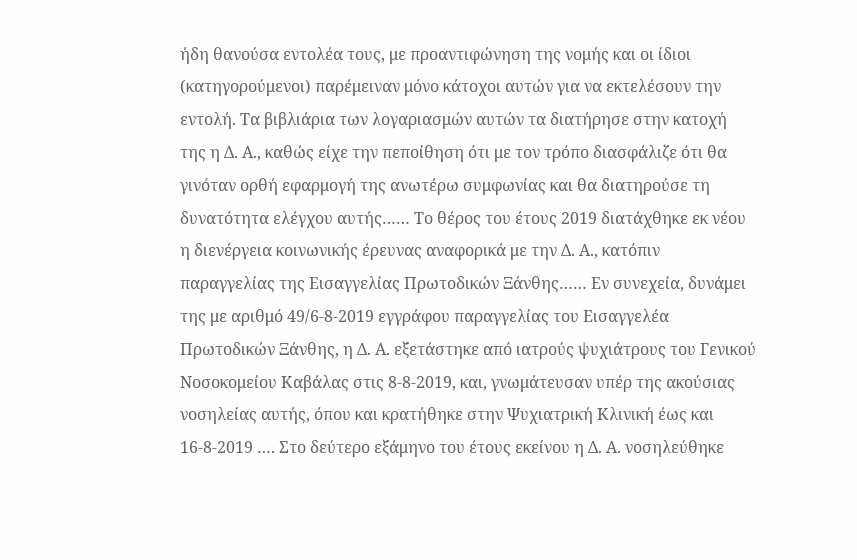ήδη θανούσα εντολέα τους, με προαντιφώνηση της νομής και οι ίδιοι (κατηγορούμενοι) παρέμειναν μόνο κάτοχοι αυτών για να εκτελέσουν την εντολή. Τα βιβλιάρια των λογαριασμών αυτών τα διατήρησε στην κατοχή της η Δ. Α., καθώς είχε την πεποίθηση ότι με τον τρόπο διασφάλιζε ότι θα γινόταν ορθή εφαρμογή της ανωτέρω συμφωνίας και θα διατηρούσε τη δυνατότητα ελέγχου αυτής…… Το θέρος του έτους 2019 διατάχθηκε εκ νέου η διενέργεια κοινωνικής έρευνας αναφορικά με την Δ. Α., κατόπιν παραγγελίας της Εισαγγελίας Πρωτοδικών Ξάνθης…… Εν συνεχεία, δυνάμει της με αριθμό 49/6-8-2019 εγγράφου παραγγελίας του Εισαγγελέα Πρωτοδικών Ξάνθης, η Δ. Α. εξετάστηκε από ιατρούς ψυχιάτρους του Γενικού Νοσοκομείου Καβάλας στις 8-8-2019, και, γνωμάτευσαν υπέρ της ακούσιας νοσηλείας αυτής, όπου και κρατήθηκε στην Ψυχιατρική Κλινική έως και 16-8-2019 …. Στο δεύτερο εξάμηνο του έτους εκείνου η Δ. Α. νοσηλεύθηκε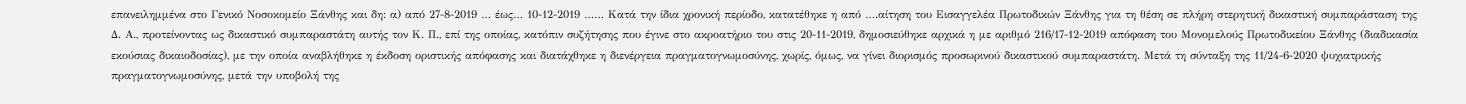επανειλημμένα στο Γενικό Νοσοκομείο Ξάνθης και δη: α) από 27-8-2019 … έως… 10-12-2019 …… Κατά την ίδια χρονική περίοδο, κατατέθηκε η από ….αίτηση του Εισαγγελέα Πρωτοδικών Ξάνθης για τη θέση σε πλήρη στερητική δικαστική συμπαράσταση της Δ. Α., προτείνοντας ως δικαστικό συμπαραστάτη αυτής τον Κ. Π., επί της οποίας, κατόπιν συζήτησης που έγινε στο ακροατήριο του στις 20-11-2019, δημοσιεύθηκε αρχικά η με αριθμό 216/17-12-2019 απόφαση του Μονομελούς Πρωτοδικείου Ξάνθης (διαδικασία εκούσιας δικαιοδοσίας), με την οποία αναβλήθηκε η έκδοση οριστικής απόφασης και διατάχθηκε η διενέργεια πραγματογνωμοσύνης, χωρίς, όμως, να γίνει διορισμός προσωρινού δικαστικού συμπαραστάτη. Μετά τη σύνταξη της 11/24-6-2020 ψυχιατρικής πραγματογνωμοσύνης, μετά την υποβολή της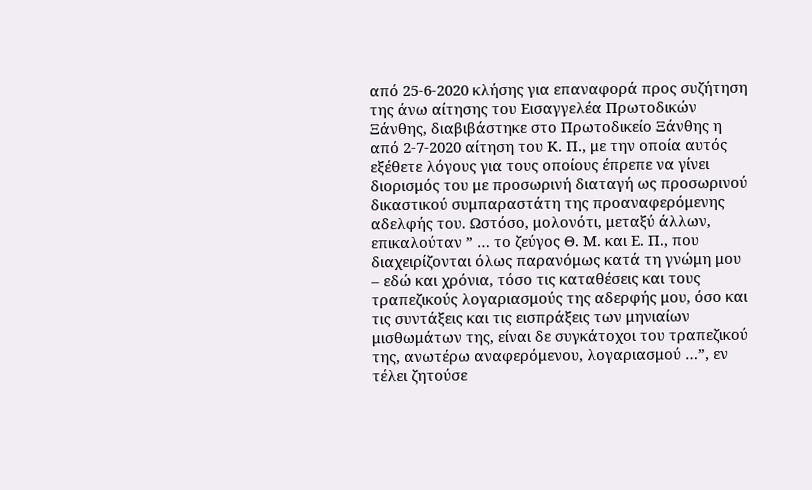από 25-6-2020 κλήσης για επαναφορά προς συζήτηση της άνω αίτησης του Εισαγγελέα Πρωτοδικών Ξάνθης, διαβιβάστηκε στο Πρωτοδικείο Ξάνθης η από 2-7-2020 αίτηση του Κ. Π., με την οποία αυτός εξέθετε λόγους για τους οποίους έπρεπε να γίνει διορισμός του με προσωρινή διαταγή ως προσωρινού δικαστικού συμπαραστάτη της προαναφερόμενης αδελφής του. Ωστόσο, μολονότι, μεταξύ άλλων, επικαλούταν ” … το ζεύγος Θ. Μ. και Ε. Π., που διαχειρίζονται όλως παρανόμως κατά τη γνώμη μου – εδώ και χρόνια, τόσο τις καταθέσεις και τους τραπεζικούς λογαριασμούς της αδερφής μου, όσο και τις συντάξεις και τις εισπράξεις των μηνιαίων μισθωμάτων της, είναι δε συγκάτοχοι του τραπεζικού της, ανωτέρω αναφερόμενου, λογαριασμού …”, εν τέλει ζητούσε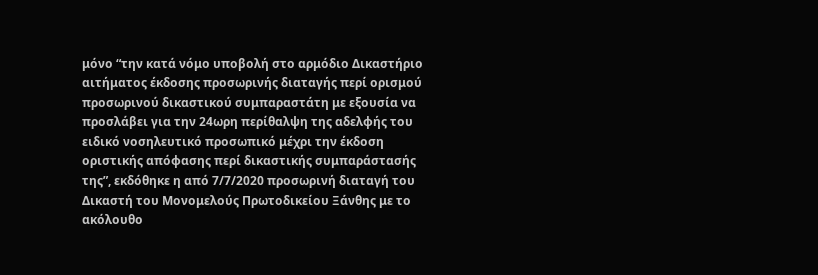μόνο “την κατά νόμο υποβολή στο αρμόδιο Δικαστήριο αιτήματος έκδοσης προσωρινής διαταγής περί ορισμού προσωρινού δικαστικού συμπαραστάτη με εξουσία να προσλάβει για την 24ωρη περίθαλψη της αδελφής του ειδικό νοσηλευτικό προσωπικό μέχρι την έκδοση οριστικής απόφασης περί δικαστικής συμπαράστασής της”, εκδόθηκε η από 7/7/2020 προσωρινή διαταγή του Δικαστή του Μονομελούς Πρωτοδικείου Ξάνθης με το ακόλουθο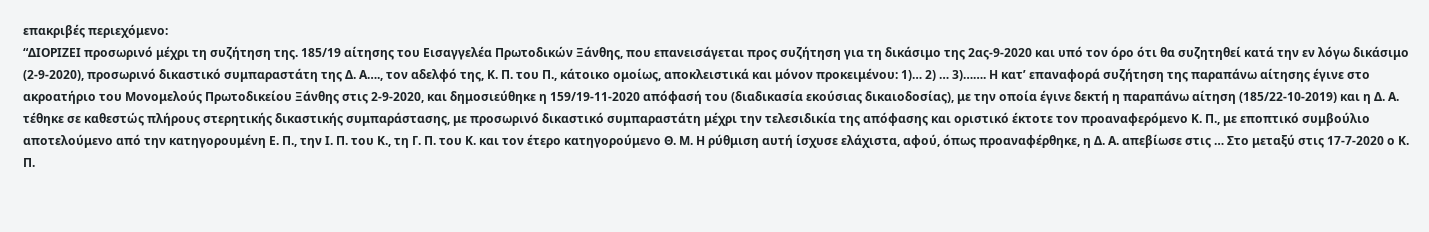επακριβές περιεχόμενο:
“ΔΙΟΡΙΖΕΙ προσωρινό μέχρι τη συζήτηση της. 185/19 αίτησης του Εισαγγελέα Πρωτοδικών Ξάνθης, που επανεισάγεται προς συζήτηση για τη δικάσιμο της 2ας-9-2020 και υπό τον όρο ότι θα συζητηθεί κατά την εν λόγω δικάσιμο (2-9-2020), προσωρινό δικαστικό συμπαραστάτη της Δ. Α…., τον αδελφό της, Κ. Π. του Π., κάτοικο ομοίως, αποκλειστικά και μόνον προκειμένου: 1)… 2) … 3)……. Η κατ’ επαναφορά συζήτηση της παραπάνω αίτησης έγινε στο ακροατήριο του Μονομελούς Πρωτοδικείου Ξάνθης στις 2-9-2020, και δημοσιεύθηκε η 159/19-11-2020 απόφασή του (διαδικασία εκούσιας δικαιοδοσίας), με την οποία έγινε δεκτή η παραπάνω αίτηση (185/22-10-2019) και η Δ. Α. τέθηκε σε καθεστώς πλήρους στερητικής δικαστικής συμπαράστασης, με προσωρινό δικαστικό συμπαραστάτη μέχρι την τελεσιδικία της απόφασης και οριστικό έκτοτε τον προαναφερόμενο Κ. Π., με εποπτικό συμβούλιο αποτελούμενο από την κατηγορουμένη Ε. Π., την Ι. Π. του Κ., τη Γ. Π. του Κ. και τον έτερο κατηγορούμενο Θ. Μ. Η ρύθμιση αυτή ίσχυσε ελάχιστα, αφού, όπως προαναφέρθηκε, η Δ. Α. απεβίωσε στις … Στο μεταξύ στις 17-7-2020 ο Κ. Π.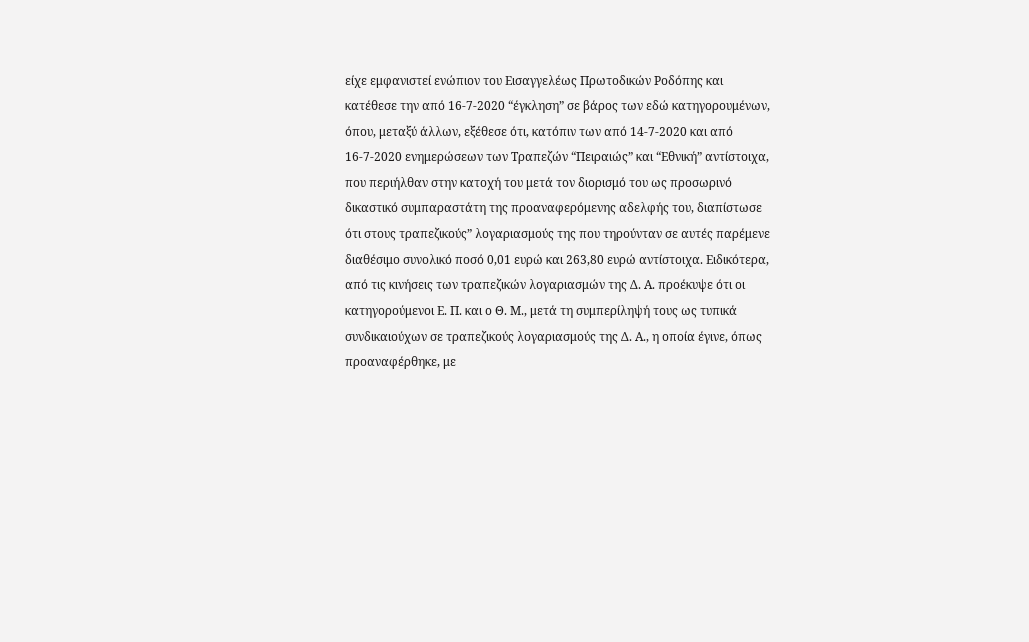είχε εμφανιστεί ενώπιον του Εισαγγελέως Πρωτοδικών Ροδόπης και κατέθεσε την από 16-7-2020 “έγκληση” σε βάρος των εδώ κατηγορουμένων, όπου, μεταξύ άλλων, εξέθεσε ότι, κατόπιν των από 14-7-2020 και από 16-7-2020 ενημερώσεων των Τραπεζών “Πειραιώς” και “Εθνική” αντίστοιχα, που περιήλθαν στην κατοχή του μετά τον διορισμό του ως προσωρινό δικαστικό συμπαραστάτη της προαναφερόμενης αδελφής του, διαπίστωσε ότι στους τραπεζικούς” λογαριασμούς της που τηρούνταν σε αυτές παρέμενε διαθέσιμο συνολικό ποσό 0,01 ευρώ και 263,80 ευρώ αντίστοιχα. Ειδικότερα, από τις κινήσεις των τραπεζικών λογαριασμών της Δ. Α. προέκυψε ότι οι κατηγορούμενοι Ε. Π. και ο Θ. Μ., μετά τη συμπερίληψή τους ως τυπικά συνδικαιούχων σε τραπεζικούς λογαριασμούς της Δ. Α., η οποία έγινε, όπως προαναφέρθηκε, με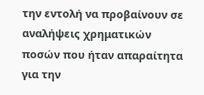την εντολή να προβαίνουν σε αναλήψεις χρηματικών ποσών που ήταν απαραίτητα για την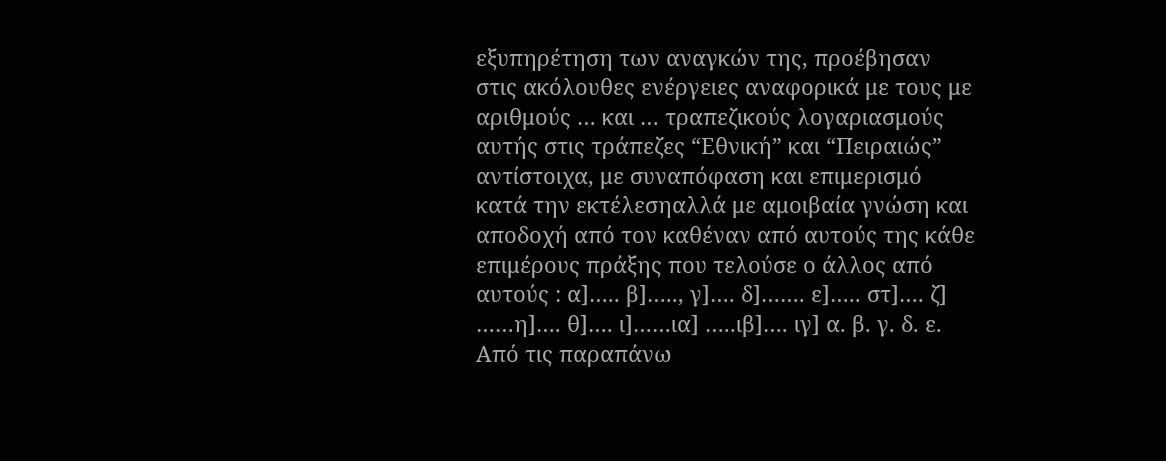εξυπηρέτηση των αναγκών της, προέβησαν στις ακόλουθες ενέργειες αναφορικά με τους με αριθμούς … και … τραπεζικούς λογαριασμούς αυτής στις τράπεζες “Εθνική” και “Πειραιώς” αντίστοιχα, με συναπόφαση και επιμερισμό κατά την εκτέλεσηαλλά με αμοιβαία γνώση και αποδοχή από τον καθέναν από αυτούς της κάθε επιμέρους πράξης που τελούσε ο άλλος από αυτούς : α]….. β]….., γ]…. δ]……. ε]….. στ]…. ζ] ……η]…. θ]…. ι]……ια] …..ιβ]…. ιγ] α. β. γ. δ. ε. Από τις παραπάνω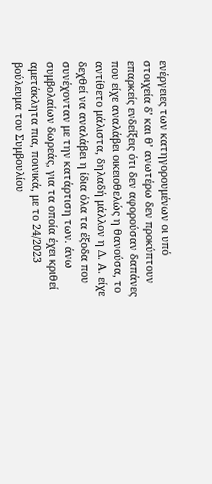ενέργειες των κατηγορουμένων οι υπό στοιχεία δ’ και θ’ ανωτέρω δεν προκύπτουν επαρκείς ενδείξεις ότι δεν αφορούσαν δαπάνες που είχε αναλάβει οικειοθελώς η θανούσα, το αντίθετο μάλιστα, δηλαδή μάλλον η Δ. Α. είχε δεχθεί να αναλάβει η ίδια όλα τα έξοδα που συνέχονταν με την κατάρτιση των. άνω συμβολαίων δωρεάς, για τα οποία έχει κριθεί αμετάκλητα πια, ποινικά, με το 24/2023 βούλευμα του Συμβουλίου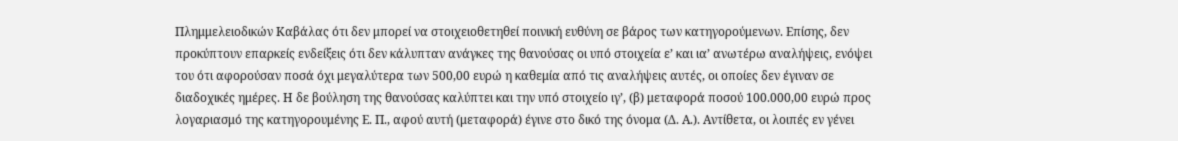Πλημμελειοδικών Καβάλας ότι δεν μπορεί να στοιχειοθετηθεί ποινική ευθύνη σε βάρος των κατηγορούμενων. Επίσης, δεν προκύπτουν επαρκείς ενδείξεις ότι δεν κάλυπταν ανάγκες της θανούσας οι υπό στοιχεία ε’ και ια’ ανωτέρω αναλήψεις, ενόψει του ότι αφορούσαν ποσά όχι μεγαλύτερα των 500,00 ευρώ η καθεμία από τις αναλήψεις αυτές, οι οποίες δεν έγιναν σε διαδοχικές ημέρες. Η δε βούληση της θανούσας καλύπτει και την υπό στοιχείο ιγ’, (β) μεταφορά ποσού 100.000,00 ευρώ προς λογαριασμό της κατηγορουμένης Ε. Π., αφού αυτή (μεταφορά) έγινε στο δικό της όνομα (Δ. Α.). Αντίθετα, οι λοιπές εν γένει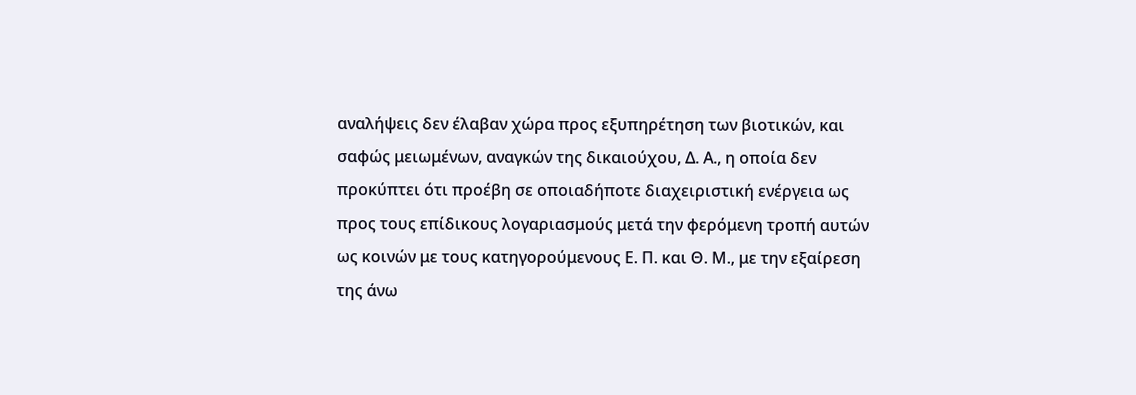αναλήψεις δεν έλαβαν χώρα προς εξυπηρέτηση των βιοτικών, και σαφώς μειωμένων, αναγκών της δικαιούχου, Δ. Α., η οποία δεν προκύπτει ότι προέβη σε οποιαδήποτε διαχειριστική ενέργεια ως προς τους επίδικους λογαριασμούς μετά την φερόμενη τροπή αυτών ως κοινών με τους κατηγορούμενους Ε. Π. και Θ. Μ., με την εξαίρεση της άνω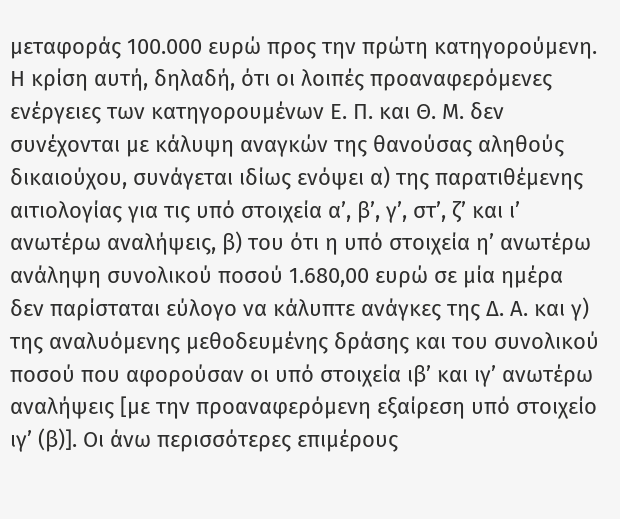μεταφοράς 100.000 ευρώ προς την πρώτη κατηγορούμενη. Η κρίση αυτή, δηλαδή, ότι οι λοιπές προαναφερόμενες ενέργειες των κατηγορουμένων Ε. Π. και Θ. Μ. δεν συνέχονται με κάλυψη αναγκών της θανούσας αληθούς δικαιούχου, συνάγεται ιδίως ενόψει α) της παρατιθέμενης αιτιολογίας για τις υπό στοιχεία α’, β’, γ’, στ’, ζ’ και ι’ ανωτέρω αναλήψεις, β) του ότι η υπό στοιχεία η’ ανωτέρω ανάληψη συνολικού ποσού 1.680,00 ευρώ σε μία ημέρα δεν παρίσταται εύλογο να κάλυπτε ανάγκες της Δ. Α. και γ) της αναλυόμενης μεθοδευμένης δράσης και του συνολικού ποσού που αφορούσαν οι υπό στοιχεία ιβ’ και ιγ’ ανωτέρω αναλήψεις [με την προαναφερόμενη εξαίρεση υπό στοιχείο ιγ’ (β)]. Οι άνω περισσότερες επιμέρους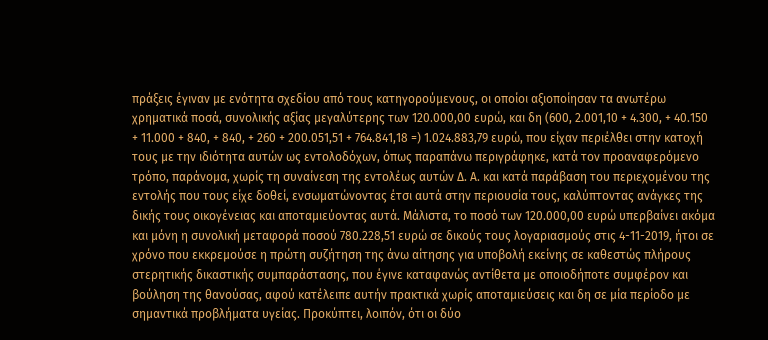πράξεις έγιναν με ενότητα σχεδίου από τους κατηγορούμενους, οι οποίοι αξιοποίησαν τα ανωτέρω χρηματικά ποσά, συνολικής αξίας μεγαλύτερης των 120.000,00 ευρώ, και δη (600, 2.001,10 + 4.300, + 40.150 + 11.000 + 840, + 840, + 260 + 200.051,51 + 764.841,18 =) 1.024.883,79 ευρώ, που είχαν περιέλθει στην κατοχή τους με την ιδιότητα αυτών ως εντολοδόχων, όπως παραπάνω περιγράφηκε, κατά τον προαναφερόμενο τρόπο, παράνομα, χωρίς τη συναίνεση της εντολέως αυτών Δ. Α. και κατά παράβαση του περιεχομένου της εντολής που τους είχε δοθεί, ενσωματώνοντας έτσι αυτά στην περιουσία τους, καλύπτοντας ανάγκες της δικής τους οικογένειας και αποταμιεύοντας αυτά. Μάλιστα, το ποσό των 120.000,00 ευρώ υπερβαίνει ακόμα και μόνη η συνολική μεταφορά ποσού 780.228,51 ευρώ σε δικούς τους λογαριασμούς στις 4-11-2019, ήτοι σε χρόνο που εκκρεμούσε η πρώτη συζήτηση της άνω αίτησης για υποβολή εκείνης σε καθεστώς πλήρους στερητικής δικαστικής συμπαράστασης, που έγινε καταφανώς αντίθετα με οποιοδήποτε συμφέρον και βούληση της θανούσας, αφού κατέλειπε αυτήν πρακτικά χωρίς αποταμιεύσεις και δη σε μία περίοδο με σημαντικά προβλήματα υγείας. Προκύπτει, λοιπόν, ότι οι δύο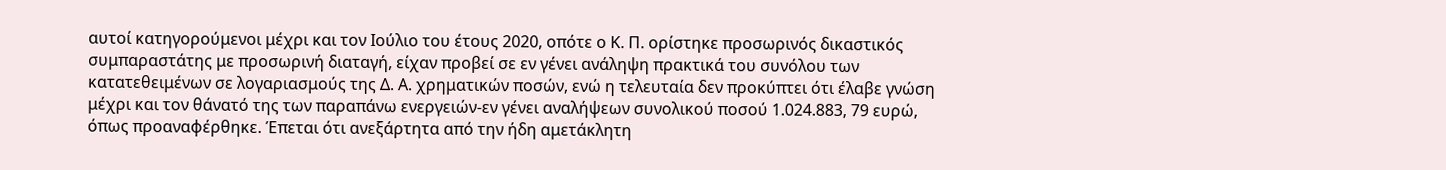αυτοί κατηγορούμενοι μέχρι και τον Ιούλιο του έτους 2020, οπότε ο Κ. Π. ορίστηκε προσωρινός δικαστικός συμπαραστάτης με προσωρινή διαταγή, είχαν προβεί σε εν γένει ανάληψη πρακτικά του συνόλου των κατατεθειμένων σε λογαριασμούς της Δ. Α. χρηματικών ποσών, ενώ η τελευταία δεν προκύπτει ότι έλαβε γνώση μέχρι και τον θάνατό της των παραπάνω ενεργειών-εν γένει αναλήψεων συνολικού ποσού 1.024.883, 79 ευρώ, όπως προαναφέρθηκε. Έπεται ότι ανεξάρτητα από την ήδη αμετάκλητη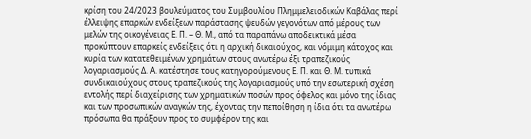κρίση του 24/2023 βουλεύματος του Συμβουλίου Πλημμελειοδικών Καβάλας περί έλλειψης επαρκών ενδείξεων παράστασης ψευδών γεγονότων από μέρους των μελών της οικογένειας Ε. Π. – Θ. Μ., από τα παραπάνω αποδεικτικά μέσα προκύπτουν επαρκείς ενδείξεις ότι η αρχική δικαιούχος, και νόμιμη κάτοχος και κυρία των κατατεθειμένων χρημάτων στους ανωτέρω έξι τραπεζικούς λογαριασμούς Δ. Α. κατέστησε τους κατηγορούμενους Ε. Π. και Θ. Μ. τυπικά συνδικαιούχους στους τραπεζικούς της λογαριασμούς υπό την εσωτερική σχέση εντολής περί διαχείρισης των χρηματικών ποσών προς όφελος και μόνο της ίδιας και των προσωπικών αναγκών της, έχοντας την πεποίθηση η ίδια ότι τα ανωτέρω πρόσωπα θα πράξουν προς το συμφέρον της και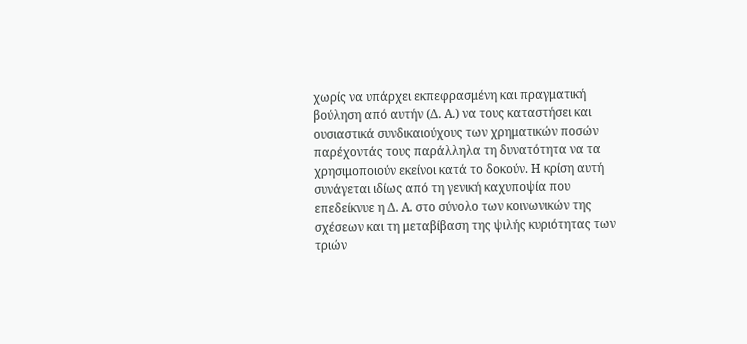χωρίς να υπάρχει εκπεφρασμένη και πραγματική βούληση από αυτήν (Δ. Α.) να τους καταστήσει και ουσιαστικά συνδικαιούχους των χρηματικών ποσών παρέχοντάς τους παράλληλα τη δυνατότητα να τα χρησιμοποιούν εκείνοι κατά το δοκούν. Η κρίση αυτή συνάγεται ιδίως από τη γενική καχυποψία που επεδείκνυε η Δ. Α. στο σύνολο των κοινωνικών της σχέσεων και τη μεταβίβαση της ψιλής κυριότητας των τριών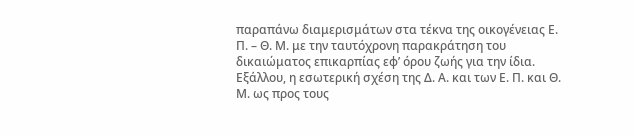παραπάνω διαμερισμάτων στα τέκνα της οικογένειας Ε. Π. – Θ. Μ. με την ταυτόχρονη παρακράτηση του δικαιώματος επικαρπίας εφ’ όρου ζωής για την ίδια.
Εξάλλου, η εσωτερική σχέση της Δ. Α. και των Ε. Π. και Θ. Μ. ως προς τους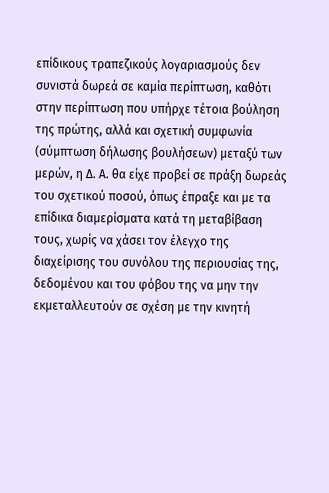επίδικους τραπεζικούς λογαριασμούς δεν συνιστά δωρεά σε καμία περίπτωση, καθότι στην περίπτωση που υπήρχε τέτοια βούληση της πρώτης, αλλά και σχετική συμφωνία (σύμπτωση δήλωσης βουλήσεων) μεταξύ των μερών, η Δ. Α. θα είχε προβεί σε πράξη δωρεάς του σχετικού ποσού, όπως έπραξε και με τα επίδικα διαμερίσματα κατά τη μεταβίβαση τους, χωρίς να χάσει τον έλεγχο της διαχείρισης του συνόλου της περιουσίας της, δεδομένου και του φόβου της να μην την εκμεταλλευτούν σε σχέση με την κινητή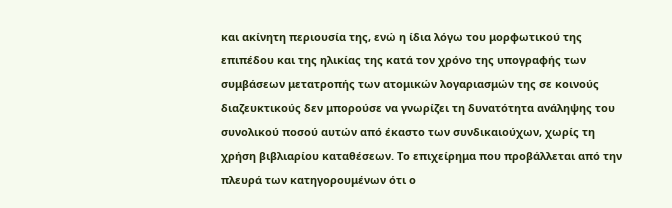και ακίνητη περιουσία της, ενώ η ίδια λόγω του μορφωτικού της επιπέδου και της ηλικίας της κατά τον χρόνο της υπογραφής των συμβάσεων μετατροπής των ατομικών λογαριασμών της σε κοινούς διαζευκτικούς δεν μπορούσε να γνωρίζει τη δυνατότητα ανάληψης του συνολικού ποσού αυτών από έκαστο των συνδικαιούχων, χωρίς τη χρήση βιβλιαρίου καταθέσεων. Το επιχείρημα που προβάλλεται από την πλευρά των κατηγορουμένων ότι ο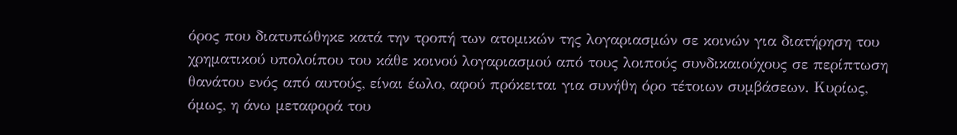όρος που διατυπώθηκε κατά την τροπή των ατομικών της λογαριασμών σε κοινών για διατήρηση του χρηματικού υπολοίπου του κάθε κοινού λογαριασμού από τους λοιπούς συνδικαιούχους σε περίπτωση θανάτου ενός από αυτούς, είναι έωλο, αφού πρόκειται για συνήθη όρο τέτοιων συμβάσεων. Κυρίως, όμως, η άνω μεταφορά του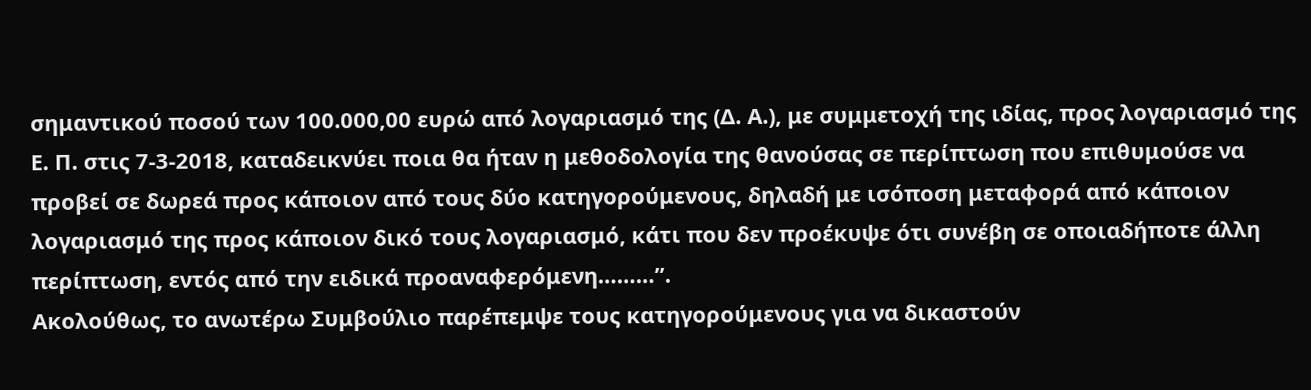σημαντικού ποσού των 100.000,00 ευρώ από λογαριασμό της (Δ. Α.), με συμμετοχή της ιδίας, προς λογαριασμό της Ε. Π. στις 7-3-2018, καταδεικνύει ποια θα ήταν η μεθοδολογία της θανούσας σε περίπτωση που επιθυμούσε να προβεί σε δωρεά προς κάποιον από τους δύο κατηγορούμενους, δηλαδή με ισόποση μεταφορά από κάποιον λογαριασμό της προς κάποιον δικό τους λογαριασμό, κάτι που δεν προέκυψε ότι συνέβη σε οποιαδήποτε άλλη περίπτωση, εντός από την ειδικά προαναφερόμενη………”.
Ακολούθως, το ανωτέρω Συμβούλιο παρέπεμψε τους κατηγορούμενους για να δικαστούν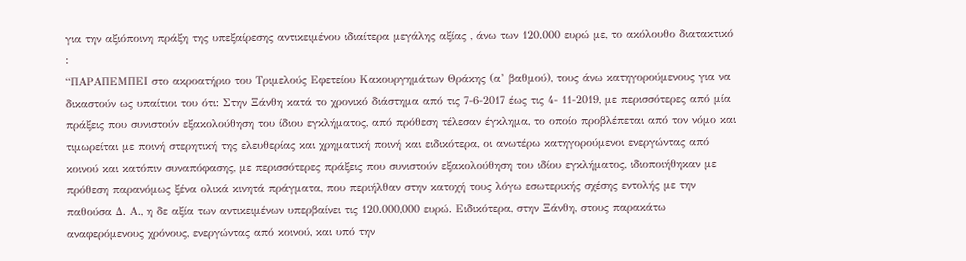για την αξιόποινη πράξη της υπεξαίρεσης αντικειμένου ιδιαίτερα μεγάλης αξίας , άνω των 120.000 ευρώ με, το ακόλουθο διατακτικό :
“ΠΑΡΑΠΕΜΠΕΙ στο ακροατήριο του Τριμελούς Εφετείου Κακουργημάτων Θράκης (α’ βαθμού), τους άνω κατηγορούμενους για να δικαστούν ως υπαίτιοι του ότι: Στην Ξάνθη κατά το χρονικό διάστημα από τις 7-6-2017 έως τις 4- 11-2019, με περισσότερες από μία πράξεις που συνιστούν εξακολούθηση του ίδιου εγκλήματος, από πρόθεση τέλεσαν έγκλημα, το οποίο προβλέπεται από τον νόμο και τιμωρείται με ποινή στερητική της ελευθερίας και χρηματική ποινή και ειδικότερα, οι ανωτέρω κατηγορούμενοι ενεργώντας από κοινού και κατόπιν συναπόφασης, με περισσότερες πράξεις που συνιστούν εξακολούθηση του ιδίου εγκλήματος, ιδιοποιήθηκαν με πρόθεση παρανόμως ξένα ολικά κινητά πράγματα, που περιήλθαν στην κατοχή τους λόγω εσωτερικής σχέσης εντολής με την παθούσα Δ. Α., η δε αξία των αντικειμένων υπερβαίνει τις 120.000,000 ευρώ. Ειδικότερα, στην Ξάνθη, στους παρακάτω αναφερόμενους χρόνους, ενεργώντας από κοινού, και υπό την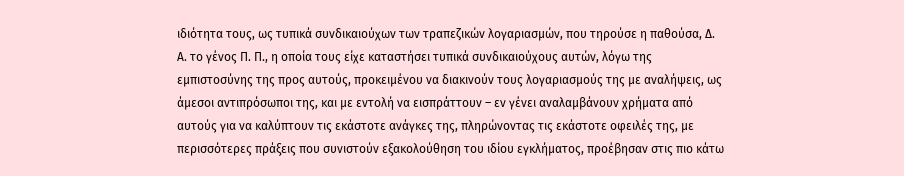ιδιότητα τους, ως τυπικά συνδικαιούχων των τραπεζικών λογαριασμών, που τηρούσε η παθούσα, Δ. Α. το γένος Π. Π., η οποία τους είχε καταστήσει τυπικά συνδικαιούχους αυτών, λόγω της εμπιστοσύνης της προς αυτούς, προκειμένου να διακινούν τους λογαριασμούς της με αναλήψεις, ως άμεσοι αντιπρόσωποι της, και με εντολή να εισπράττουν – εν γένει αναλαμβάνουν χρήματα από αυτούς για να καλύπτουν τις εκάστοτε ανάγκες της, πληρώνοντας τις εκάστοτε οφειλές της, με περισσότερες πράξεις που συνιστούν εξακολούθηση του ιδίου εγκλήματος, προέβησαν στις πιο κάτω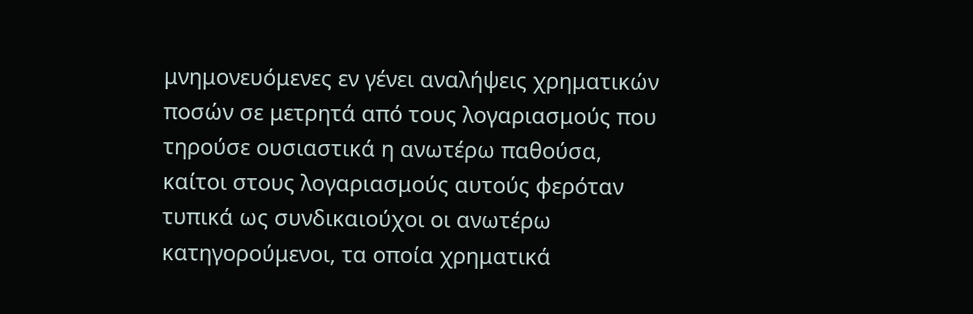μνημονευόμενες εν γένει αναλήψεις χρηματικών ποσών σε μετρητά από τους λογαριασμούς που τηρούσε ουσιαστικά η ανωτέρω παθούσα, καίτοι στους λογαριασμούς αυτούς φερόταν τυπικά ως συνδικαιούχοι οι ανωτέρω κατηγορούμενοι, τα οποία χρηματικά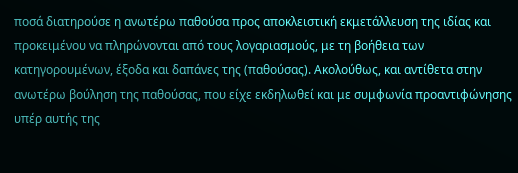ποσά διατηρούσε η ανωτέρω παθούσα προς αποκλειστική εκμετάλλευση της ιδίας και προκειμένου να πληρώνονται από τους λογαριασμούς, με τη βοήθεια των κατηγορουμένων, έξοδα και δαπάνες της (παθούσας). Ακολούθως, και αντίθετα στην ανωτέρω βούληση της παθούσας, που είχε εκδηλωθεί και με συμφωνία προαντιφώνησης υπέρ αυτής της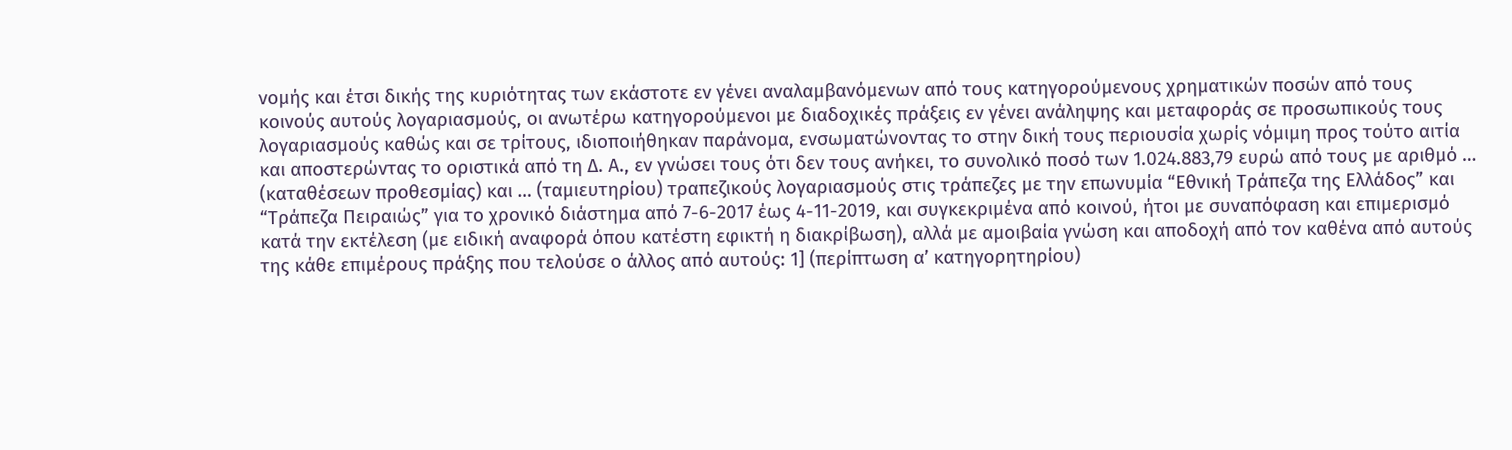νομής και έτσι δικής της κυριότητας των εκάστοτε εν γένει αναλαμβανόμενων από τους κατηγορούμενους χρηματικών ποσών από τους κοινούς αυτούς λογαριασμούς, οι ανωτέρω κατηγορούμενοι με διαδοχικές πράξεις εν γένει ανάληψης και μεταφοράς σε προσωπικούς τους λογαριασμούς καθώς και σε τρίτους, ιδιοποιήθηκαν παράνομα, ενσωματώνοντας το στην δική τους περιουσία χωρίς νόμιμη προς τούτο αιτία και αποστερώντας το οριστικά από τη Δ. Α., εν γνώσει τους ότι δεν τους ανήκει, το συνολικό ποσό των 1.024.883,79 ευρώ από τους με αριθμό … (καταθέσεων προθεσμίας) και … (ταμιευτηρίου) τραπεζικούς λογαριασμούς στις τράπεζες με την επωνυμία “Εθνική Τράπεζα της Ελλάδος” και “Τράπεζα Πειραιώς” για το χρονικό διάστημα από 7-6-2017 έως 4-11-2019, και συγκεκριμένα από κοινού, ήτοι με συναπόφαση και επιμερισμό κατά την εκτέλεση (με ειδική αναφορά όπου κατέστη εφικτή η διακρίβωση), αλλά με αμοιβαία γνώση και αποδοχή από τον καθένα από αυτούς της κάθε επιμέρους πράξης που τελούσε ο άλλος από αυτούς: 1] (περίπτωση α’ κατηγορητηρίου)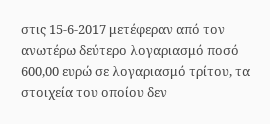στις 15-6-2017 μετέφεραν από τον ανωτέρω δεύτερο λογαριασμό ποσό 600,00 ευρώ σε λογαριασμό τρίτου, τα στοιχεία του οποίου δεν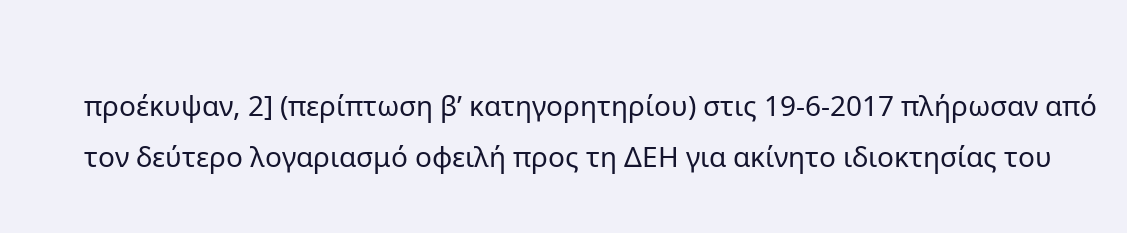προέκυψαν, 2] (περίπτωση β’ κατηγορητηρίου) στις 19-6-2017 πλήρωσαν από τον δεύτερο λογαριασμό οφειλή προς τη ΔΕΗ για ακίνητο ιδιοκτησίας του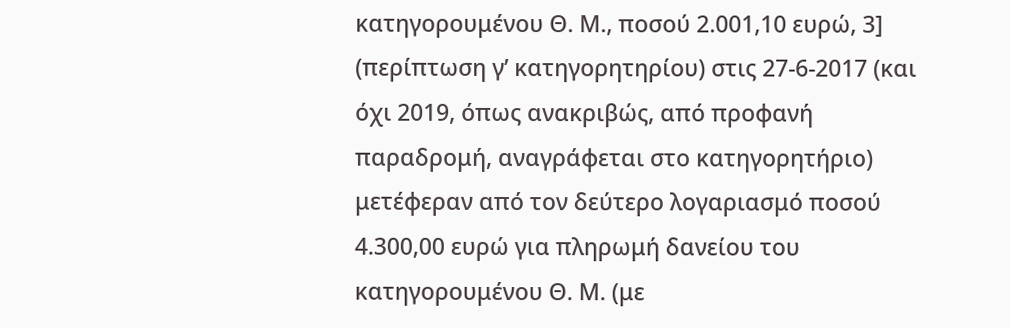κατηγορουμένου Θ. Μ., ποσού 2.001,10 ευρώ, 3] (περίπτωση γ’ κατηγορητηρίου) στις 27-6-2017 (και όχι 2019, όπως ανακριβώς, από προφανή παραδρομή, αναγράφεται στο κατηγορητήριο) μετέφεραν από τον δεύτερο λογαριασμό ποσού 4.300,00 ευρώ για πληρωμή δανείου του κατηγορουμένου Θ. Μ. (με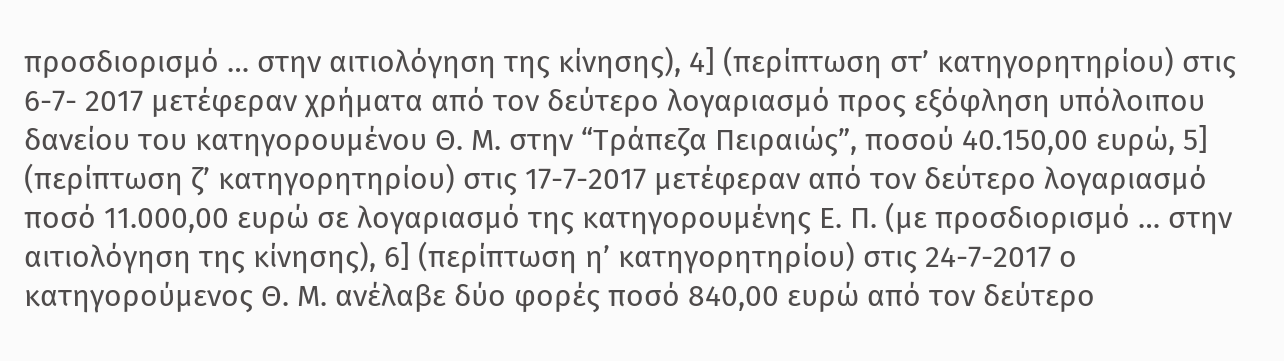προσδιορισμό … στην αιτιολόγηση της κίνησης), 4] (περίπτωση στ’ κατηγορητηρίου) στις 6-7- 2017 μετέφεραν χρήματα από τον δεύτερο λογαριασμό προς εξόφληση υπόλοιπου δανείου του κατηγορουμένου Θ. Μ. στην “Τράπεζα Πειραιώς”, ποσού 40.150,00 ευρώ, 5] (περίπτωση ζ’ κατηγορητηρίου) στις 17-7-2017 μετέφεραν από τον δεύτερο λογαριασμό ποσό 11.000,00 ευρώ σε λογαριασμό της κατηγορουμένης Ε. Π. (με προσδιορισμό … στην αιτιολόγηση της κίνησης), 6] (περίπτωση η’ κατηγορητηρίου) στις 24-7-2017 ο κατηγορούμενος Θ. Μ. ανέλαβε δύο φορές ποσό 840,00 ευρώ από τον δεύτερο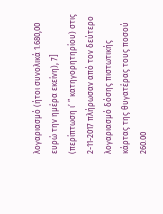λογαριασμό (ήτοι συνολικά 1.680,00 ευρώ την ημέρα εκείνη), 7] (περίπτωση ι’ ” κατηγορητηρίου) στις 2-11-2017 πλήρωσαν από τον δεύτερο λογαριασμό δόσης πιστωτικής κάρτας της θυγατέρας τους ποσού 260.00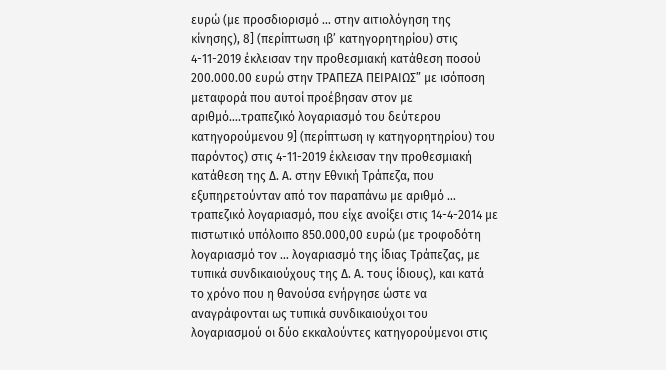ευρώ (με προσδιορισμό … στην αιτιολόγηση της κίνησης), 8] (περίπτωση ιβ’ κατηγορητηρίου) στις 4-11-2019 έκλεισαν την προθεσμιακή κατάθεση ποσού 200.000.00 ευρώ στην ΤΡΑΠΕΖΑ ΠΕΙΡΑΙΩΣ” με ισόποση μεταφορά που αυτοί προέβησαν στον με αριθμό….τραπεζικό λογαριασμό του δεύτερου κατηγορούμενου 9] (περίπτωση ιγ κατηγορητηρίου) του παρόντος) στις 4-11-2019 έκλεισαν την προθεσμιακή κατάθεση της Δ. Α. στην Εθνική Τράπεζα, που εξυπηρετούνταν από τον παραπάνω με αριθμό … τραπεζικό λογαριασμό, που είχε ανοίξει στις 14-4-2014 με πιστωτικό υπόλοιπο 850.000,00 ευρώ (με τροφοδότη λογαριασμό τον … λογαριασμό της ίδιας Τράπεζας, με τυπικά συνδικαιούχους της Δ. Α. τους ίδιους), και κατά το χρόνο που η θανούσα ενήργησε ώστε να αναγράφονται ως τυπικά συνδικαιούχοι του λογαριασμού οι δύο εκκαλούντες κατηγορούμενοι στις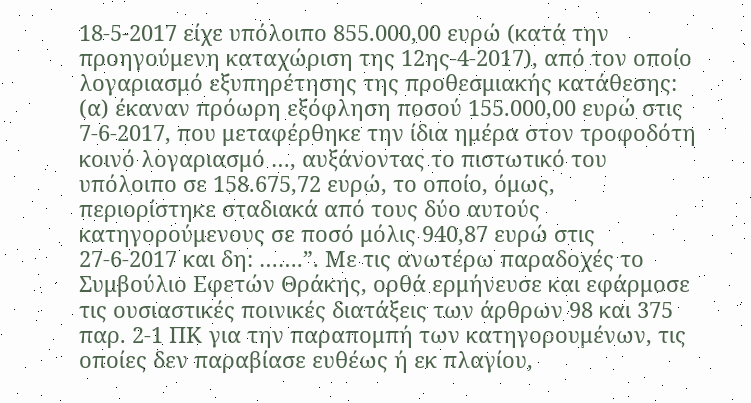18-5-2017 είχε υπόλοιπο 855.000,00 ευρώ (κατά την προηγούμενη καταχώριση της 12ης-4-2017), από τον οποίο λογαριασμό εξυπηρέτησης της προθεσμιακής κατάθεσης: (α) έκαναν πρόωρη εξόφληση ποσού 155.000,00 ευρώ στις 7-6-2017, που μεταφέρθηκε την ίδια ημέρα στον τροφοδότη κοινό λογαριασμό …, αυξάνοντας το πιστωτικό του υπόλοιπο σε 158.675,72 ευρώ, το οποίο, όμως, περιορίστηκε σταδιακά από τους δύο αυτούς κατηγορούμενους σε ποσό μόλις 940,87 ευρώ στις 27-6-2017 και δη: …….”. Με τις ανωτέρω παραδοχές το Συμβούλιο Εφετών Θράκης, ορθά ερμήνευσε και εφάρμοσε τις ουσιαστικές ποινικές διατάξεις των άρθρων 98 και 375 παρ. 2-1 ΠΚ για την παραπομπή των κατηγορουμένων, τις οποίες δεν παραβίασε ευθέως ή εκ πλαγίου,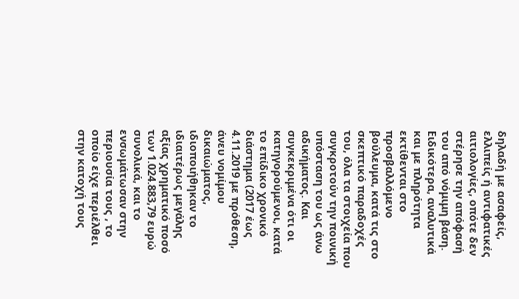δηλαδή με ασαφείς, ελλιπείς ή αντιφατικές αιτιολογίες, οπότε δεν στέρησε την απόφασή του από νόμιμη βάση. Ειδικότερα, αναλυτικά και με πληρότητα εκτίθενται στο προσβαλλόμενο βούλευμα, κατά τις στο σκεπτικό παραδοχές του, όλα τα στοιχεία που συγκροτούν την ποινική υπόσταση του ως άνω αδικήματος. Και συγκεκριμένα ότι οι κατηγορούμενοι, κατά το επίδικο χρονικό διάστημα (2017 έως 4.11.2019 με πρόθεση, άνευ νομίμου δικαιώματος, ιδιοποιήθηκαν το ιδιαιτέρως μεγάλης αξίας χρηματικό ποσό των 1.024.883,79 ευρώ συνολικά, και το ενσωμάτωσαν στην περιουσία τους , το οποίο είχε περιέλθει στην κατοχή τους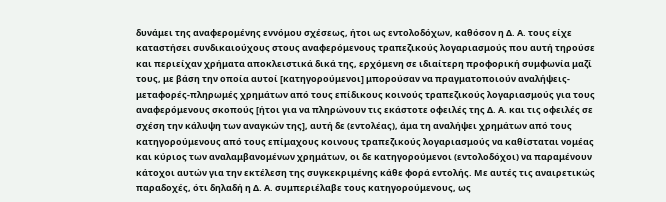δυνάμει της αναφερομένης εννόμου σχέσεως, ήτοι ως εντολοδόχων, καθόσον η Δ. Α. τους είχε καταστήσει συνδικαιούχους στους αναφερόμενους τραπεζικούς λογαριασμούς που αυτή τηρούσε και περιείχαν χρήματα αποκλειστικά δικά της, ερχόμενη σε ιδιαίτερη προφορική συμφωνία μαζί τους, με βάση την οποία αυτοί [κατηγορούμενοι] μπορούσαν να πραγματοποιούν αναλήψεις-μεταφορές-πληρωμές χρημάτων από τους επίδικους κοινούς τραπεζικούς λογαριασμούς για τους αναφερόμενους σκοπούς [ήτοι για να πληρώνουν τις εκάστοτε οφειλές της Δ. Α. και τις οφειλές σε σχέση την κάλυψη των αναγκών της], αυτή δε (εντολέας), άμα τη αναλήψει χρημάτων από τους κατηγορούμενους από τους επίμαχους κοινους τραπεζικούς λογαριασμούς να καθίσταται νομέας και κύριος των αναλαμβανομένων χρημάτων, οι δε κατηγορούμενοι (εντολοδόχοι) να παραμένουν κάτοχοι αυτών για την εκτέλεση της συγκεκριμένης κάθε φορά εντολής. Με αυτές τις αναιρετικώς παραδοχές, ότι δηλαδή η Δ. Α. συμπεριέλαβε τους κατηγορούμενους, ως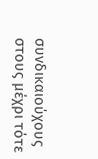συνδικαιούχους στους μέχρι τότε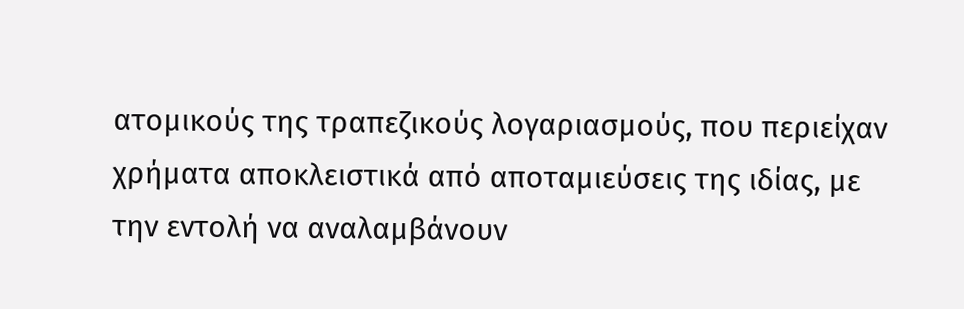ατομικούς της τραπεζικούς λογαριασμούς, που περιείχαν χρήματα αποκλειστικά από αποταμιεύσεις της ιδίας, με την εντολή να αναλαμβάνουν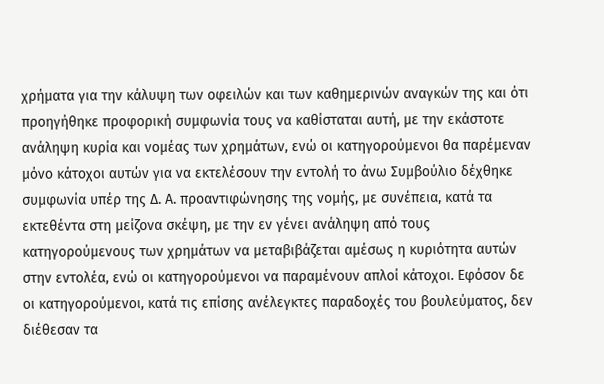χρήματα για την κάλυψη των οφειλών και των καθημερινών αναγκών της και ότι προηγήθηκε προφορική συμφωνία τους να καθίσταται αυτή, με την εκάστοτε ανάληψη κυρία και νομέας των χρημάτων, ενώ οι κατηγορούμενοι θα παρέμεναν μόνο κάτοχοι αυτών για να εκτελέσουν την εντολή το άνω Συμβούλιο δέχθηκε συμφωνία υπέρ της Δ. Α. προαντιφώνησης της νομής, με συνέπεια, κατά τα εκτεθέντα στη μείζονα σκέψη, με την εν γένει ανάληψη από τους κατηγορούμενους των χρημάτων να μεταβιβάζεται αμέσως η κυριότητα αυτών στην εντολέα, ενώ οι κατηγορούμενοι να παραμένουν απλοί κάτοχοι. Εφόσον δε οι κατηγορούμενοι, κατά τις επίσης ανέλεγκτες παραδοχές του βουλεύματος, δεν διέθεσαν τα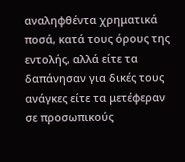αναληφθέντα χρηματικά ποσά, κατά τους όρους της εντολής, αλλά είτε τα δαπάνησαν για δικές τους ανάγκες είτε τα μετέφεραν σε προσωπικούς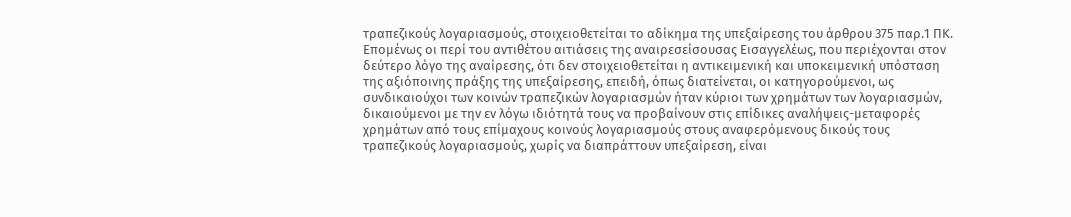τραπεζικούς λογαριασμούς, στοιχειοθετείται το αδίκημα της υπεξαίρεσης του άρθρου 375 παρ.1 ΠΚ. Επομένως οι περί του αντιθέτου αιτιάσεις της αναιρεσείσουσας Εισαγγελέως, που περιέχονται στον δεύτερο λόγο της αναίρεσης, ότι δεν στοιχειοθετείται η αντικειμενική και υποκειμενική υπόσταση της αξιόποινης πράξης της υπεξαίρεσης, επειδή, όπως διατείνεται, οι κατηγορούμενοι, ως συνδικαιούχοι των κοινών τραπεζικών λογαριασμών ήταν κύριοι των χρημάτων των λογαριασμών, δικαιούμενοι με την εν λόγω ιδιότητά τους να προβαίνουν στις επίδικες αναλήψεις-μεταφορές χρημάτων από τους επίμαχους κοινούς λογαριασμούς στους αναφερόμενους δικούς τους τραπεζικούς λογαριασμούς, χωρίς να διαπράττουν υπεξαίρεση, είναι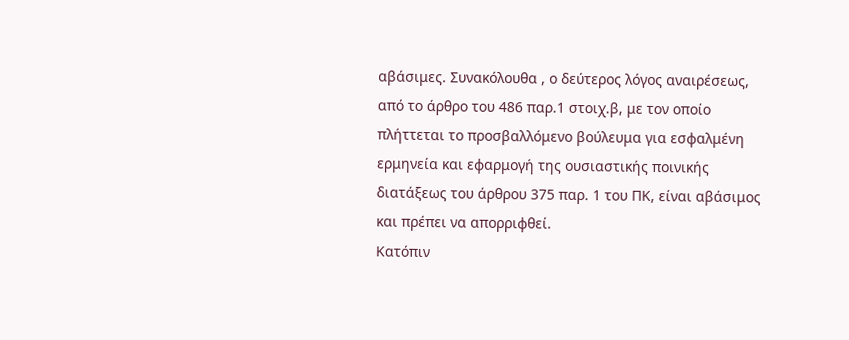αβάσιμες. Συνακόλουθα , ο δεύτερος λόγος αναιρέσεως, από το άρθρο του 486 παρ.1 στοιχ.β, με τον οποίο πλήττεται το προσβαλλόμενο βούλευμα για εσφαλμένη ερμηνεία και εφαρμογή της ουσιαστικής ποινικής διατάξεως του άρθρου 375 παρ. 1 του ΠΚ, είναι αβάσιμος και πρέπει να απορριφθεί.
Κατόπιν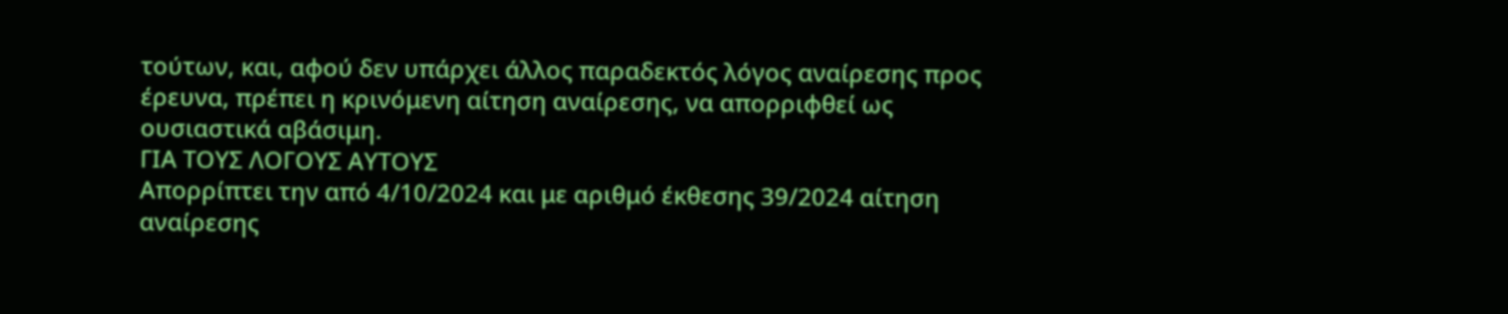τούτων, και, αφού δεν υπάρχει άλλος παραδεκτός λόγος αναίρεσης προς έρευνα, πρέπει η κρινόμενη αίτηση αναίρεσης, να απορριφθεί ως ουσιαστικά αβάσιμη.
ΓΙΑ ΤΟΥΣ ΛΟΓΟΥΣ ΑΥΤΟΥΣ
Απορρίπτει την από 4/10/2024 και με αριθμό έκθεσης 39/2024 αίτηση αναίρεσης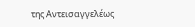της Αντεισαγγελέως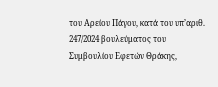του Αρείου Πάγου, κατά του υπ’αριθ. 247/2024 βουλεύματος του Συμβουλίου Εφετών Θράκης,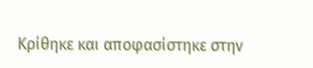Κρίθηκε και αποφασίστηκε στην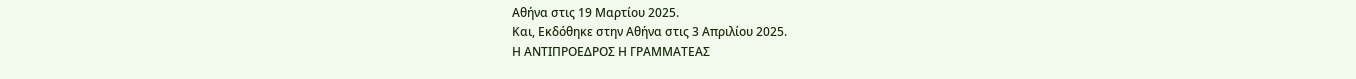Αθήνα στις 19 Μαρτίου 2025.
Και, Εκδόθηκε στην Αθήνα στις 3 Απριλίου 2025.
Η ΑΝΤΙΠΡΟΕΔΡΟΣ Η ΓΡΑΜΜΑΤΕΑΣ